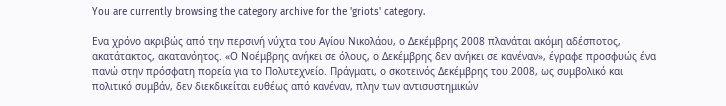You are currently browsing the category archive for the 'griots' category.

Ενα χρόνο ακριβώς από την περσινή νύχτα του Αγίου Νικολάου, ο Δεκέμβρης 2008 πλανάται ακόμη αδέσποτος, ακατάτακτος, ακατανόητος. «Ο Νοέμβρης ανήκει σε όλους, ο Δεκέμβρης δεν ανήκει σε κανέναν», έγραφε προσφυώς ένα πανώ στην πρόσφατη πορεία για το Πολυτεχνείο. Πράγματι, ο σκοτεινός Δεκέμβρης του 2008, ως συμβολικό και πολιτικό συμβάν, δεν διεκδικείται ευθέως από κανέναν, πλην των αντισυστημικών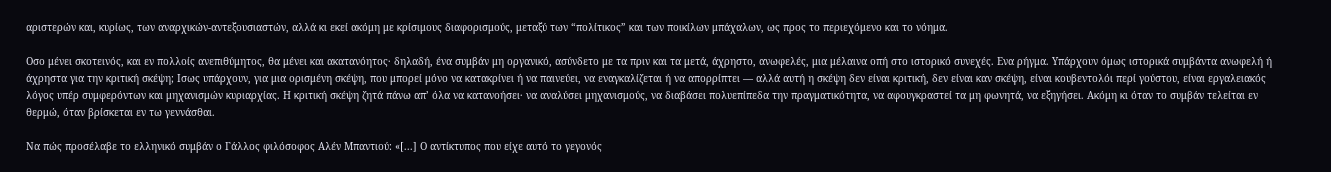αριστερών και, κυρίως, των αναρχικών-αντεξουσιαστών, αλλά κι εκεί ακόμη με κρίσιμους διαφορισμούς, μεταξύ των “πολίτικος” και των ποικίλων μπάχαλων, ως προς το περιεχόμενο και το νόημα.

Οσο μένει σκοτεινός, και εν πολλοίς ανεπιθύμητος, θα μένει και ακατανόητος· δηλαδή, ένα συμβάν μη οργανικό, ασύνδετο με τα πριν και τα μετά, άχρηστο, ανωφελές, μια μέλαινα οπή στο ιστορικό συνεχές. Eνα ρήγμα. Υπάρχουν όμως ιστορικά συμβάντα ανωφελή ή άχρηστα για την κριτική σκέψη; Ισως υπάρχουν, για μια ορισμένη σκέψη, που μπορεί μόνο να κατακρίνει ή να παινεύει, να εναγκαλίζεται ή να απορρίπτει ― αλλά αυτή η σκέψη δεν είναι κριτική, δεν είναι καν σκέψη, είναι κουβεντολόι περί γούστου, είναι εργαλειακός λόγος υπέρ συμφερόντων και μηχανισμών κυριαρχίας. Η κριτική σκέψη ζητά πάνω απ’ όλα να κατανοήσει· να αναλύσει μηχανισμούς, να διαβάσει πολυεπίπεδα την πραγματικότητα, να αφουγκραστεί τα μη φωνητά, να εξηγήσει. Ακόμη κι όταν το συμβάν τελείται εν θερμώ, όταν βρίσκεται εν τω γεννάσθαι.

Να πώς προσέλαβε το ελληνικό συμβάν ο Γάλλος φιλόσοφος Αλέν Μπαντιού: «[...] Ο αντίκτυπος που είχε αυτό το γεγονός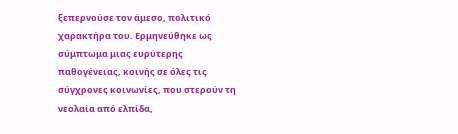ξεπερνούσε τον άμεσο, πολιτικό χαρακτήρα του. Ερμηνεύθηκε ως σύμπτωμα μιας ευρύτερης παθογένειας, κοινής σε όλες τις σύγχρονες κοινωνίες, που στερούν τη νεολαία από ελπίδα,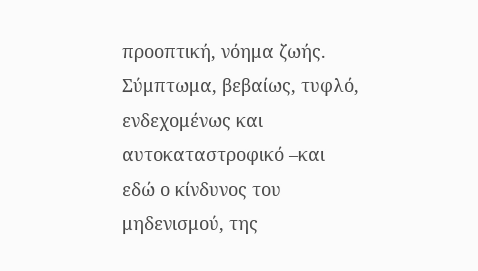προοπτική, νόημα ζωής. Σύμπτωμα, βεβαίως, τυφλό, ενδεχομένως και αυτοκαταστροφικό –και εδώ ο κίνδυνος του μηδενισμού, της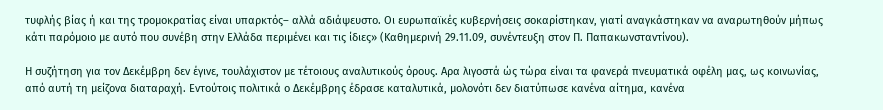τυφλής βίας ή και της τρομοκρατίας είναι υπαρκτός– αλλά αδιάψευστο. Οι ευρωπαϊκές κυβερνήσεις σοκαρίστηκαν, γιατί αναγκάστηκαν να αναρωτηθούν μήπως κάτι παρόμοιο με αυτό που συνέβη στην Ελλάδα περιμένει και τις ίδιες» (Καθημερινή 29.11.09, συνέντευξη στον Π. Παπακωνσταντίνου).

Η συζήτηση για τον Δεκέμβρη δεν έγινε, τουλάχιστον με τέτοιους αναλυτικούς όρους. Αρα λιγοστά ώς τώρα είναι τα φανερά πνευματικά οφέλη μας, ως κοινωνίας, από αυτή τη μείζονα διαταραχή. Εντούτοις πολιτικά ο Δεκέμβρης έδρασε καταλυτικά, μολονότι δεν διατύπωσε κανένα αίτημα, κανένα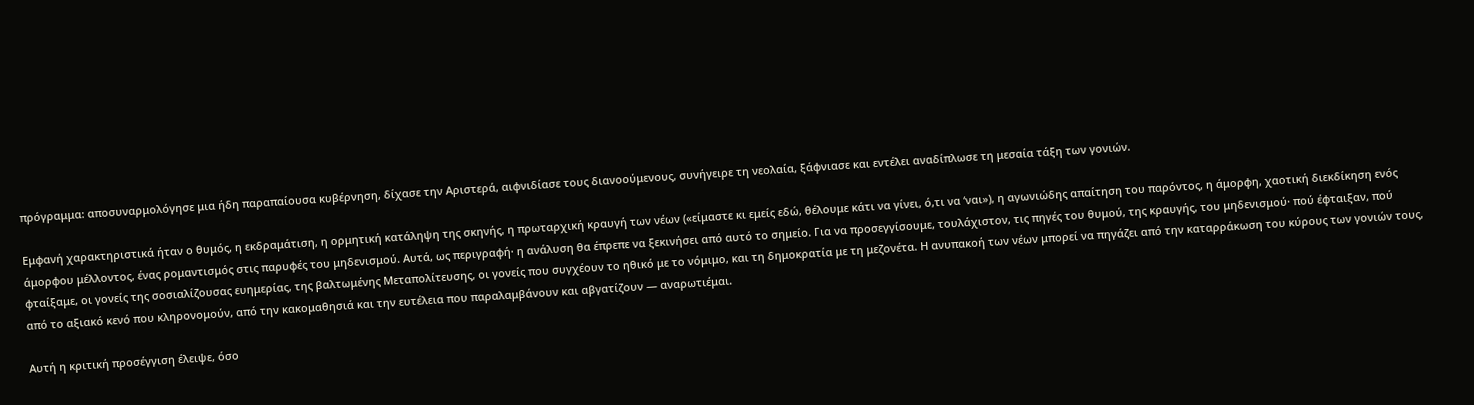πρόγραμμα: αποσυναρμολόγησε μια ήδη παραπαίουσα κυβέρνηση, δίχασε την Αριστερά, αιφνιδίασε τους διανοούμενους, συνήγειρε τη νεολαία, ξάφνιασε και εντέλει αναδίπλωσε τη μεσαία τάξη των γονιών.

Εμφανή χαρακτηριστικά ήταν ο θυμός, η εκδραμάτιση, η ορμητική κατάληψη της σκηνής, η πρωταρχική κραυγή των νέων («είμαστε κι εμείς εδώ, θέλουμε κάτι να γίνει, ό,τι να ‘ναι»), η αγωνιώδης απαίτηση του παρόντος, η άμορφη, χαοτική διεκδίκηση ενός άμορφου μέλλοντος, ένας ρομαντισμός στις παρυφές του μηδενισμού. Αυτά, ως περιγραφή· η ανάλυση θα έπρεπε να ξεκινήσει από αυτό το σημείο. Για να προσεγγίσουμε, τουλάχιστον, τις πηγές του θυμού, της κραυγής, του μηδενισμού· πού έφταιξαν, πού φταίξαμε, οι γονείς της σοσιαλίζουσας ευημερίας, της βαλτωμένης Μεταπολίτευσης, οι γονείς που συγχέουν το ηθικό με το νόμιμο, και τη δημοκρατία με τη μεζονέτα. Η ανυπακοή των νέων μπορεί να πηγάζει από την καταρράκωση του κύρους των γονιών τους, από το αξιακό κενό που κληρονομούν, από την κακομαθησιά και την ευτέλεια που παραλαμβάνουν και αβγατίζουν ― αναρωτιέμαι.

Αυτή η κριτική προσέγγιση έλειψε, όσο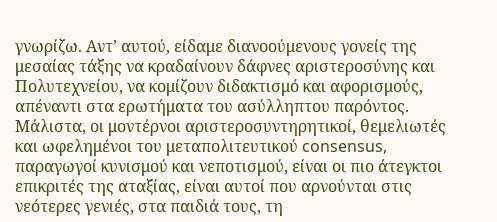γνωρίζω. Αντ’ αυτού, είδαμε διανοούμενους γονείς της μεσαίας τάξης να κραδαίνουν δάφνες αριστεροσύνης και Πολυτεχνείου, να κομίζουν διδακτισμό και αφορισμούς, απέναντι στα ερωτήματα του ασύλληπτου παρόντος. Μάλιστα, οι μοντέρνοι αριστεροσυντηρητικοί, θεμελιωτές και ωφελημένοι του μεταπολιτευτικού consensus, παραγωγοί κυνισμού και νεποτισμού, είναι οι πιο άτεγκτοι επικριτές της αταξίας, είναι αυτοί που αρνούνται στις νεότερες γενιές, στα παιδιά τους, τη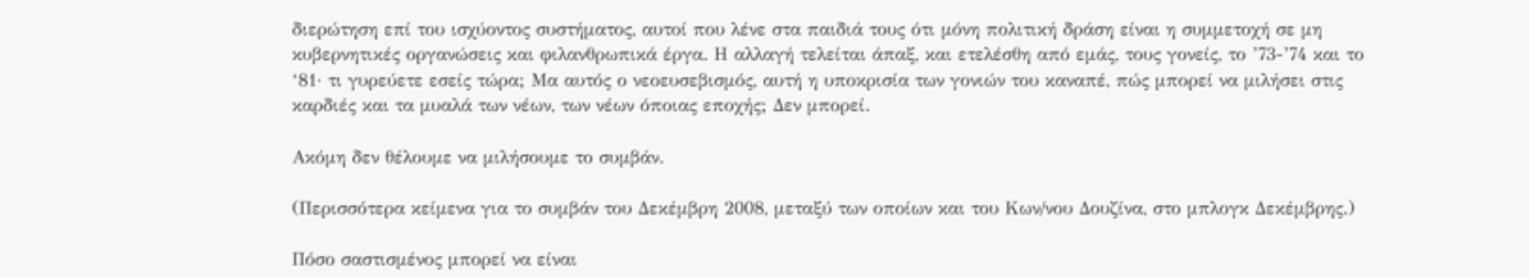διερώτηση επί του ισχύοντος συστήματος, αυτοί που λένε στα παιδιά τους ότι μόνη πολιτική δράση είναι η συμμετοχή σε μη κυβερνητικές οργανώσεις και φιλανθρωπικά έργα. Η αλλαγή τελείται άπαξ, και ετελέσθη από εμάς, τους γονείς, το ’73-’74 και το ‘81· τι γυρεύετε εσείς τώρα; Μα αυτός ο νεοευσεβισμός, αυτή η υποκρισία των γονιών του καναπέ, πώς μπορεί να μιλήσει στις καρδιές και τα μυαλά των νέων, των νέων όποιας εποχής; Δεν μπορεί.

Ακόμη δεν θέλουμε να μιλήσουμε το συμβάν.

(Περισσότερα κείμενα για το συμβάν του Δεκέμβρη 2008, μεταξύ των οποίων και του Κων/νου Δουζίνα, στο μπλογκ Δεκέμβρης.)

Πόσο σαστισμένος μπορεί να είναι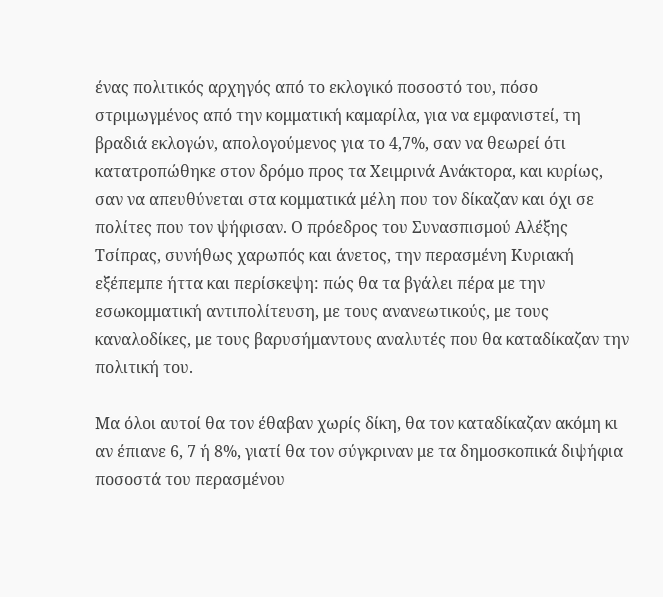ένας πολιτικός αρχηγός από το εκλογικό ποσοστό του, πόσο στριμωγμένος από την κομματική καμαρίλα, για να εμφανιστεί, τη βραδιά εκλογών, απολογούμενος για το 4,7%, σαν να θεωρεί ότι κατατροπώθηκε στον δρόμο προς τα Χειμρινά Ανάκτορα, και κυρίως, σαν να απευθύνεται στα κομματικά μέλη που τον δίκαζαν και όχι σε πολίτες που τον ψήφισαν. Ο πρόεδρος του Συνασπισμού Αλέξης Τσίπρας, συνήθως χαρωπός και άνετος, την περασμένη Κυριακή εξέπεμπε ήττα και περίσκεψη: πώς θα τα βγάλει πέρα με την εσωκομματική αντιπολίτευση, με τους ανανεωτικούς, με τους καναλοδίκες, με τους βαρυσήμαντους αναλυτές που θα καταδίκαζαν την πολιτική του.

Μα όλοι αυτοί θα τον έθαβαν χωρίς δίκη, θα τον καταδίκαζαν ακόμη κι αν έπιανε 6, 7 ή 8%, γιατί θα τον σύγκριναν με τα δημοσκοπικά διψήφια ποσοστά του περασμένου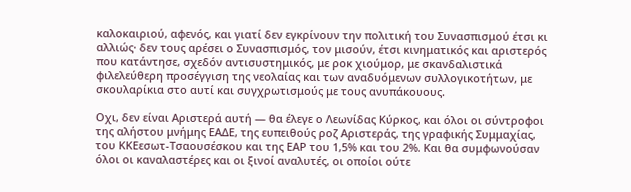καλοκαιριού, αφενός, και γιατί δεν εγκρίνουν την πολιτική του Συνασπισμού έτσι κι αλλιώς· δεν τους αρέσει ο Συνασπισμός, τον μισούν, έτσι κινηματικός και αριστερός που κατάντησε, σχεδόν αντισυστημικός, με ροκ χιούμορ, με σκανδαλιστικά φιλελεύθερη προσέγγιση της νεολαίας και των αναδυόμενων συλλογικοτήτων, με σκουλαρίκια στο αυτί και συγχρωτισμούς με τους ανυπάκουους.

Οχι, δεν είναι Αριστερά αυτή ― θα έλεγε ο Λεωνίδας Κύρκος, και όλοι οι σύντροφοι της αλήστου μνήμης EAΔΕ, της ευπειθούς ροζ Αριστεράς, της γραφικής Συμμαχίας, του ΚΚΕεσωτ-Τσαουσέσκου και της ΕΑΡ του 1,5% και του 2%. Και θα συμφωνούσαν όλοι οι καναλαστέρες και οι ξινοί αναλυτές, οι οποίοι ούτε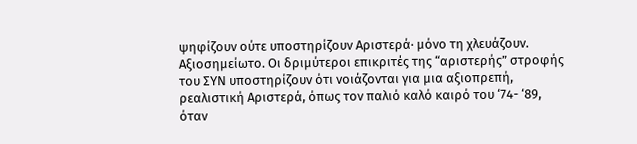ψηφίζουν ούτε υποστηρίζουν Αριστερά· μόνο τη χλευάζουν.
Αξιοσημείωτο. Οι δριμύτεροι επικριτές της “αριστερής” στροφής του ΣΥΝ υποστηρίζουν ότι νοιάζονται για μια αξιοπρεπή, ρεαλιστική Αριστερά, όπως τον παλιό καλό καιρό του ‘74- ‘89, όταν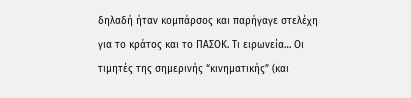δηλαδή ήταν κομπάρσος και παρήγαγε στελέχη για το κράτος και το ΠΑΣΟΚ. Τι ειρωνεία… Οι τιμητές της σημερινής “κινηματικής” (και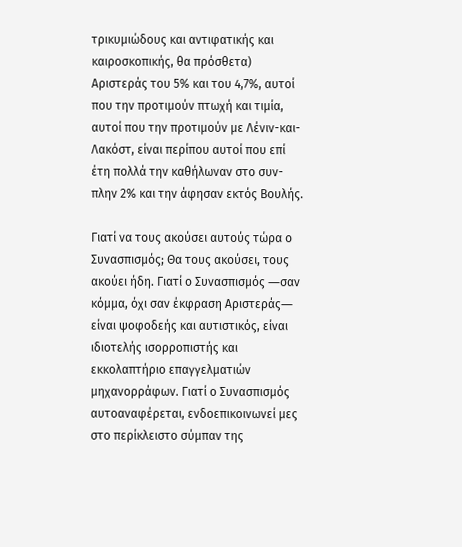τρικυμιώδους και αντιφατικής και καιροσκοπικής, θα πρόσθετα) Αριστεράς του 5% και του 4,7%, αυτοί που την προτιμούν πτωχή και τιμία, αυτοί που την προτιμούν με Λένιν-και-Λακόστ, είναι περίπου αυτοί που επί έτη πολλά την καθήλωναν στο συν-πλην 2% και την άφησαν εκτός Βουλής.

Γιατί να τους ακούσει αυτούς τώρα ο Συνασπισμός; Θα τους ακούσει, τους ακούει ήδη. Γιατί ο Συνασπισμός ―σαν κόμμα, όχι σαν έκφραση Αριστεράς― είναι ψοφοδεής και αυτιστικός, είναι ιδιοτελής ισορροπιστής και εκκολαπτήριο επαγγελματιών μηχανορράφων. Γιατί ο Συνασπισμός αυτοαναφέρεται, ενδοεπικοινωνεί μες στο περίκλειστο σύμπαν της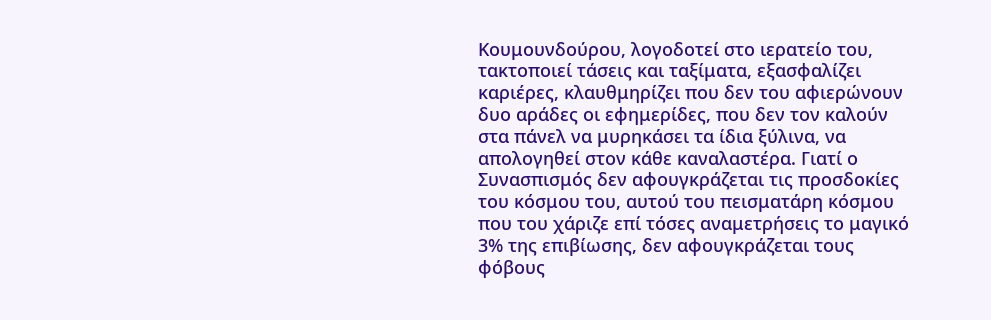Κουμουνδούρου, λογοδοτεί στο ιερατείο του, τακτοποιεί τάσεις και ταξίματα, εξασφαλίζει καριέρες, κλαυθμηρίζει που δεν του αφιερώνουν δυο αράδες οι εφημερίδες, που δεν τον καλούν στα πάνελ να μυρηκάσει τα ίδια ξύλινα, να απολογηθεί στον κάθε καναλαστέρα. Γιατί ο Συνασπισμός δεν αφουγκράζεται τις προσδοκίες του κόσμου του, αυτού του πεισματάρη κόσμου που του χάριζε επί τόσες αναμετρήσεις το μαγικό 3% της επιβίωσης, δεν αφουγκράζεται τους φόβους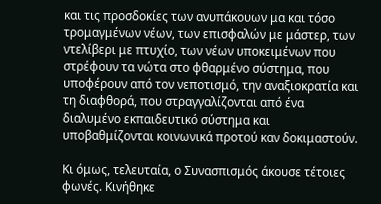και τις προσδοκίες των ανυπάκουων μα και τόσο τρομαγμένων νέων, των επισφαλών με μάστερ, των ντελίβερι με πτυχίο, των νέων υποκειμένων που στρέφουν τα νώτα στο φθαρμένο σύστημα, που υποφέρουν από τον νεποτισμό, την αναξιοκρατία και τη διαφθορά, που στραγγαλίζονται από ένα διαλυμένο εκπαιδευτικό σύστημα και υποβαθμίζονται κοινωνικά προτού καν δοκιμαστούν.

Κι όμως, τελευταία, ο Συνασπισμός άκουσε τέτοιες φωνές. Κινήθηκε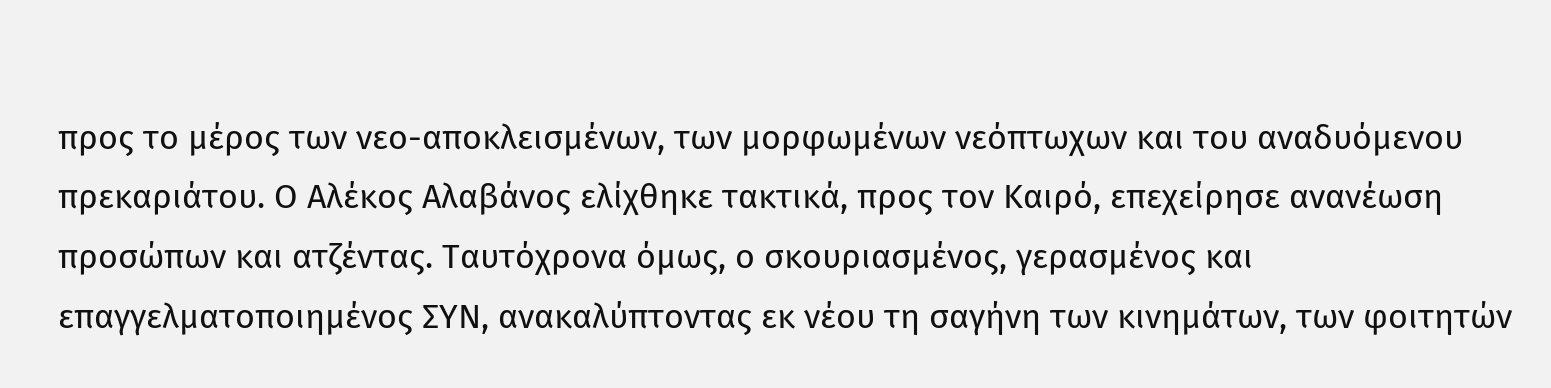προς το μέρος των νεο-αποκλεισμένων, των μορφωμένων νεόπτωχων και του αναδυόμενου πρεκαριάτου. Ο Αλέκος Αλαβάνος ελίχθηκε τακτικά, προς τον Καιρό, επεχείρησε ανανέωση προσώπων και ατζέντας. Ταυτόχρονα όμως, ο σκουριασμένος, γερασμένος και επαγγελματοποιημένος ΣΥΝ, ανακαλύπτοντας εκ νέου τη σαγήνη των κινημάτων, των φοιτητών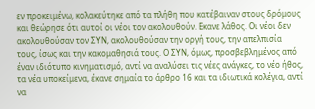εν προκειμένω, κολακεύτηκε από τα πλήθη που κατέβαιναν στους δρόμους και θεώρησε ότι αυτοί οι νέοι τον ακολουθούν. Εκανε λάθος. Οι νέοι δεν ακολουθούσαν τον ΣΥΝ, ακολουθούσαν την οργή τους, την απελπισία τους, ίσως και την κακομαθησιά τους. Ο ΣΥΝ, όμως, προσβεβλημένος από έναν ιδιότυπο κινηματισμό, αντί να αναλύσει τις νέες ανάγκες, το νέο ήθος, τα νέα υποκείμενα, έκανε σημαία το άρθρο 16 και τα ιδιωτικά κολέγια, αντί να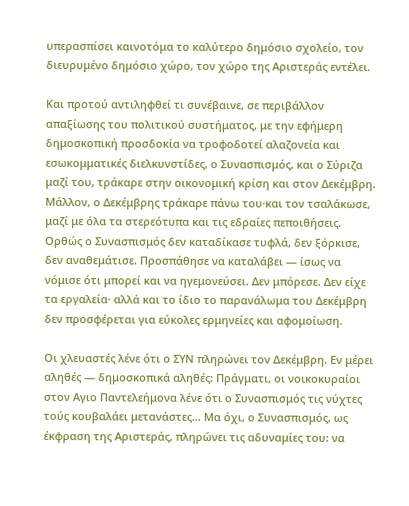υπερασπίσει καινοτόμα το καλύτερο δημόσιο σχολείο, τον διευρυμένο δημόσιο χώρο, τον χώρο της Αριστεράς εντέλει.

Και προτού αντιληφθεί τι συνέβαινε, σε περιβάλλον απαξίωσης του πολιτικού συστήματος, με την εφήμερη δημοσκοπική προσδοκία να τροφοδοτεί αλαζονεία και εσωκομματικές διελκυνστίδες, ο Συνασπισμός, και ο Σύριζα μαζί του, τράκαρε στην οικονομική κρίση και στον Δεκέμβρη. Μάλλον, ο Δεκέμβρης τράκαρε πάνω του·και τον τσαλάκωσε, μαζί με όλα τα στερεότυπα και τις εδραίες πεποιθήσεις. Ορθώς ο Συνασπισμός δεν καταδίκασε τυφλά, δεν ξόρκισε, δεν αναθεμάτισε. Προσπάθησε να καταλάβει ― ίσως να νόμισε ότι μπορεί και να ηγεμονεύσει. Δεν μπόρεσε. Δεν είχε τα εργαλεία· αλλά και το ίδιο το παρανάλωμα του Δεκέμβρη δεν προσφέρεται για εύκολες ερμηνείες και αφομοίωση.

Οι χλευαστές λένε ότι ο ΣΥΝ πληρώνει τον Δεκέμβρη. Εν μέρει αληθές ― δημοσκοπικά αληθές: Πράγματι, οι νοικοκυραίοι στον Αγιο Παντελεήμονα λένε ότι ο Συνασπισμός τις νύχτες τούς κουβαλάει μετανάστες… Μα όχι, ο Συνασπισμός, ως έκφραση της Αριστεράς, πληρώνει τις αδυναμίες του: να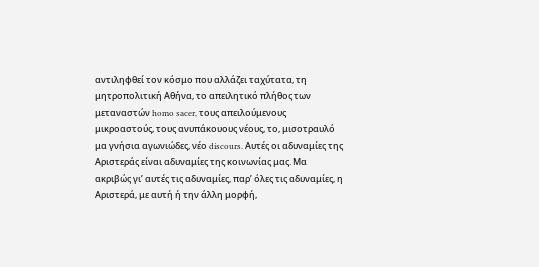αντιληφθεί τον κόσμο που αλλάζει ταχύτατα, τη μητροπολιτική Αθήνα, το απειλητικό πλήθος των μεταναστών homo sacer, τους απειλούμενους μικροαστούς, τους ανυπάκουους νέους, το, μισοτραυλό μα γνήσια αγωνιώδες, νέο discours. Αυτές οι αδυναμίες της Αριστεράς είναι αδυναμίες της κοινωνίας μας. Μα ακριβώς γι’ αυτές τις αδυναμίες, παρ’ όλες τις αδυναμίες, η Αριστερά, με αυτή ή την άλλη μορφή,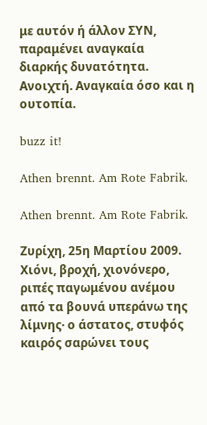με αυτόν ή άλλον ΣΥΝ, παραμένει αναγκαία διαρκής δυνατότητα. Ανοιχτή. Αναγκαία όσο και η ουτοπία.

buzz it!

Athen brennt. Am Rote Fabrik.

Athen brennt. Am Rote Fabrik.

Ζυρίχη, 25η Μαρτίου 2009. Χιόνι, βροχή, χιονόνερο, ριπές παγωμένου ανέμου από τα βουνά υπεράνω της λίμνης· ο άστατος, στυφός καιρός σαρώνει τους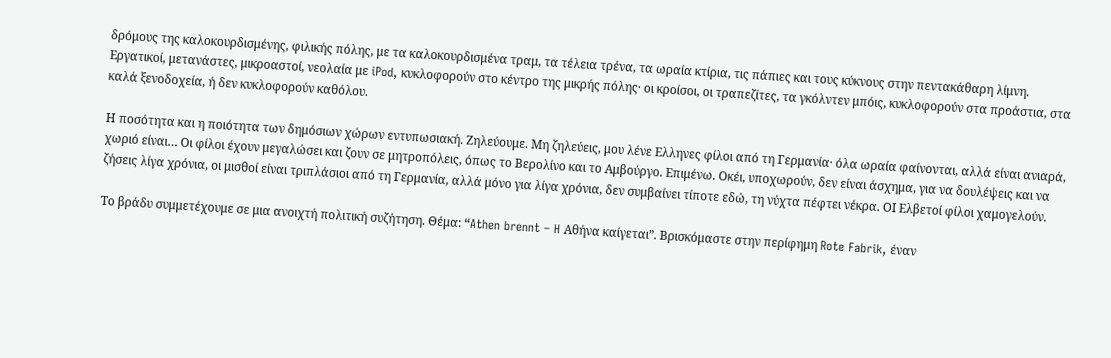δρόμους της καλοκουρδισμένης, φιλικής πόλης, με τα καλοκουρδισμένα τραμ, τα τέλεια τρένα, τα ωραία κτίρια, τις πάπιες και τους κύκνους στην πεντακάθαρη λίμνη. Εργατικοί, μετανάστες, μικροαστοί, νεολαία με iPod, κυκλοφορούν στο κέντρο της μικρής πόλης· οι κροίσοι, οι τραπεζίτες, τα γκόλντεν μπόις, κυκλοφορούν στα προάστια, στα καλά ξενοδοχεία, ή δεν κυκλοφορούν καθόλου.

Η ποσότητα και η ποιότητα των δημόσιων χώρων εντυπωσιακή. Ζηλεύουμε. Μη ζηλεύεις, μου λένε Ελληνες φίλοι από τη Γερμανία· όλα ωραία φαίνονται, αλλά είναι ανιαρά, χωριό είναι… Οι φίλοι έχουν μεγαλώσει και ζουν σε μητροπόλεις, όπως το Βερολίνο και το Αμβούργο. Επιμένω. Οκέι, υποχωρούν, δεν είναι άσχημα, για να δουλέψεις και να ζήσεις λίγα χρόνια, οι μισθοί είναι τριπλάσιοι από τη Γερμανία, αλλά μόνο για λίγα χρόνια, δεν συμβαίνει τίποτε εδώ, τη νύχτα πέφτει νέκρα. ΟΙ Ελβετοί φίλοι χαμογελούν.

Το βράδυ συμμετέχουμε σε μια ανοιχτή πολιτική συζήτηση. Θέμα: “Athen brennt – H Αθήνα καίγεται”. Βρισκόμαστε στην περίφημη Rote Fabrik, έναν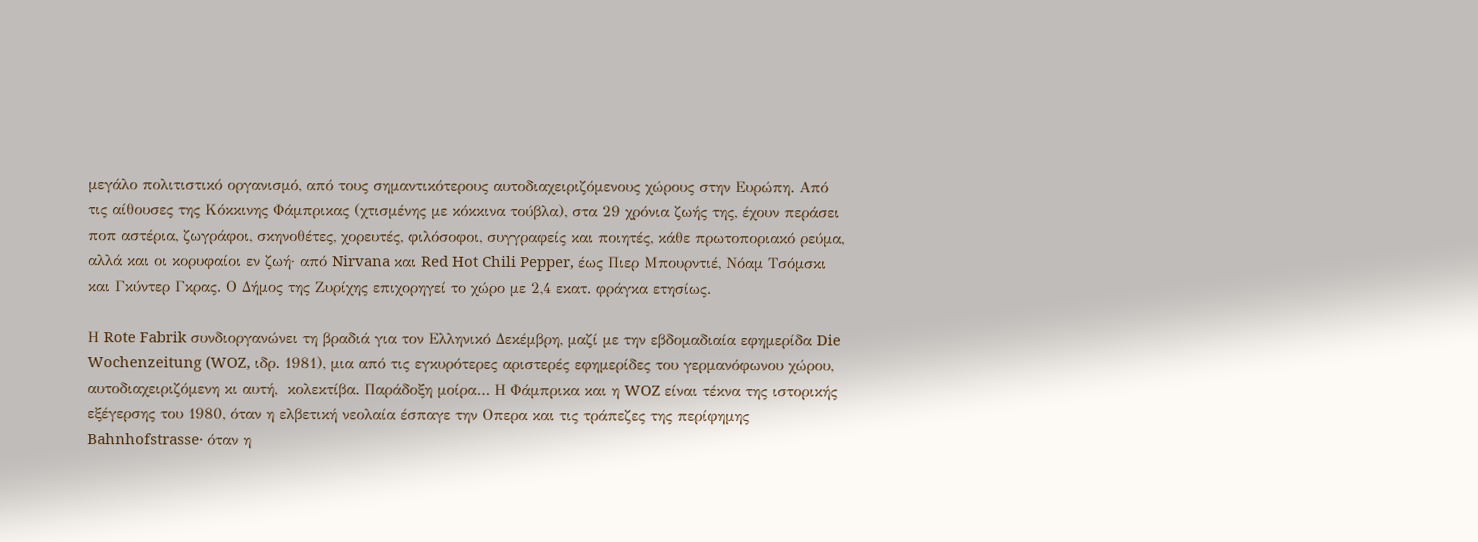μεγάλο πολιτιστικό οργανισμό, από τους σημαντικότερους αυτοδιαχειριζόμενους χώρους στην Ευρώπη. Από τις αίθουσες της Kόκκινης Φάμπρικας (χτισμένης με κόκκινα τούβλα), στα 29 χρόνια ζωής της, έχουν περάσει ποπ αστέρια, ζωγράφοι, σκηνοθέτες, χορευτές, φιλόσοφοι, συγγραφείς και ποιητές, κάθε πρωτοποριακό ρεύμα, αλλά και οι κορυφαίοι εν ζωή· από Nirvana και Red Hot Chili Pepper, έως Πιερ Μπουρντιέ, Νόαμ Τσόμσκι και Γκύντερ Γκρας. Ο Δήμος της Ζυρίχης επιχορηγεί το χώρο με 2,4 εκατ. φράγκα ετησίως.

Η Rote Fabrik συνδιοργανώνει τη βραδιά για τον Ελληνικό Δεκέμβρη, μαζί με την εβδομαδιαία εφημερίδα Die Wochenzeitung (WOZ, ιδρ. 1981), μια από τις εγκυρότερες αριστερές εφημερίδες του γερμανόφωνου χώρου, αυτοδιαχειριζόμενη κι αυτή,  κολεκτίβα. Παράδοξη μοίρα… Η Φάμπρικα και η WOZ είναι τέκνα της ιστορικής εξέγερσης του 1980, όταν η ελβετική νεολαία έσπαγε την Οπερα και τις τράπεζες της περίφημης Bahnhofstrasse· όταν η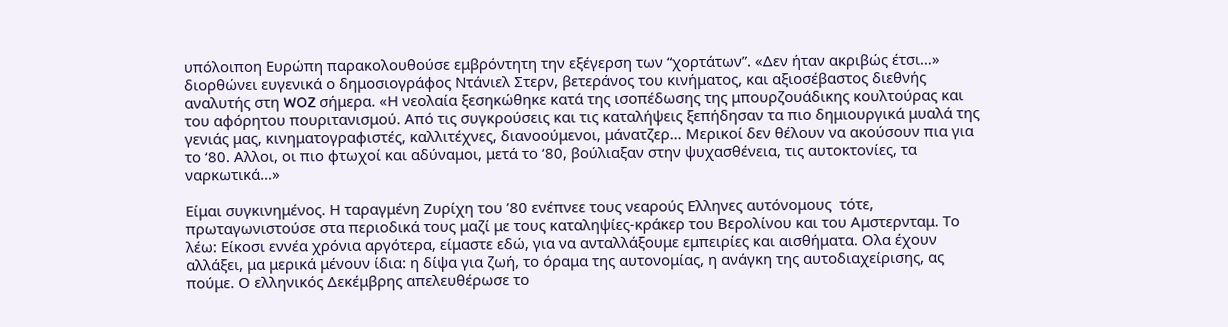υπόλοιποη Ευρώπη παρακολουθούσε εμβρόντητη την εξέγερση των “χορτάτων”. «Δεν ήταν ακριβώς έτσι…» διορθώνει ευγενικά ο δημοσιογράφος Ντάνιελ Στερν, βετεράνος του κινήματος, και αξιοσέβαστος διεθνής αναλυτής στη WOZ σήμερα. «Η νεολαία ξεσηκώθηκε κατά της ισοπέδωσης της μπουρζουάδικης κουλτούρας και του αφόρητου πουριτανισμού. Από τις συγκρούσεις και τις καταλήψεις ξεπήδησαν τα πιο δημιουργικά μυαλά της γενιάς μας, κινηματογραφιστές, καλλιτέχνες, διανοούμενοι, μάνατζερ… Μερικοί δεν θέλουν να ακούσουν πια για το ‘80. Αλλοι, οι πιο φτωχοί και αδύναμοι, μετά το ‘80, βούλιαξαν στην ψυχασθένεια, τις αυτοκτονίες, τα ναρκωτικά…»

Eίμαι συγκινημένος. Η ταραγμένη Ζυρίχη του ’80 ενέπνεε τους νεαρούς Ελληνες αυτόνομους  τότε,  πρωταγωνιστούσε στα περιοδικά τους μαζί με τους καταληψίες-κράκερ του Βερολίνου και του Αμστερνταμ. Το λέω: Είκοσι εννέα χρόνια αργότερα, είμαστε εδώ, για να ανταλλάξουμε εμπειρίες και αισθήματα. Ολα έχουν αλλάξει, μα μερικά μένουν ίδια: η δίψα για ζωή, το όραμα της αυτονομίας, η ανάγκη της αυτοδιαχείρισης, ας πούμε. Ο ελληνικός Δεκέμβρης απελευθέρωσε το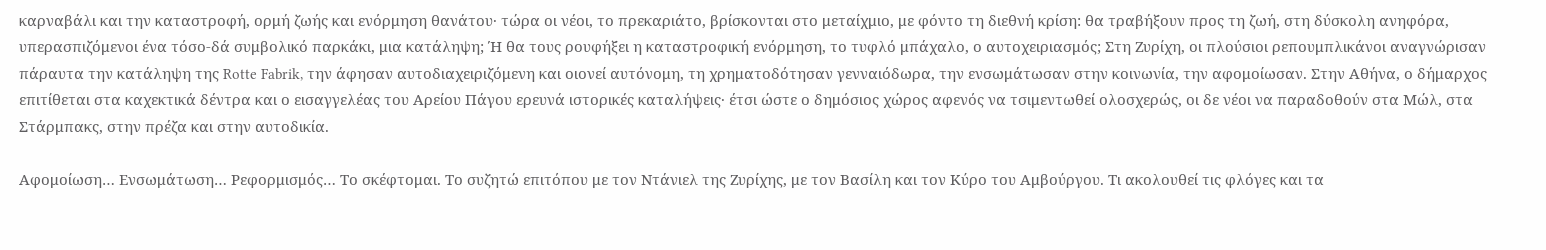καρναβάλι και την καταστροφή, ορμή ζωής και ενόρμηση θανάτου· τώρα οι νέοι, το πρεκαριάτο, βρίσκονται στο μεταίχμιο, με φόντο τη διεθνή κρίση: θα τραβήξουν προς τη ζωή, στη δύσκολη ανηφόρα, υπερασπιζόμενοι ένα τόσο-δά συμβολικό παρκάκι, μια κατάληψη; Ή θα τους ρουφήξει η καταστροφική ενόρμηση, το τυφλό μπάχαλο, ο αυτοχειριασμός; Στη Ζυρίχη, οι πλούσιοι ρεπουμπλικάνοι αναγνώρισαν πάραυτα την κατάληψη της Rotte Fabrik, την άφησαν αυτοδιαχειριζόμενη και οιονεί αυτόνομη, τη χρηματοδότησαν γενναιόδωρα, την ενσωμάτωσαν στην κοινωνία, την αφομοίωσαν. Στην Αθήνα, ο δήμαρχος επιτίθεται στα καχεκτικά δέντρα και ο εισαγγελέας του Αρείου Πάγου ερευνά ιστορικές καταλήψεις· έτσι ώστε ο δημόσιος χώρος αφενός να τσιμεντωθεί ολοσχερώς, οι δε νέοι να παραδοθούν στα Μώλ, στα Στάρμπακς, στην πρέζα και στην αυτοδικία.

Αφομοίωση… Ενσωμάτωση… Ρεφορμισμός… Το σκέφτομαι. Το συζητώ επιτόπου με τον Ντάνιελ της Ζυρίχης, με τον Βασίλη και τον Κύρο του Αμβούργου. Τι ακολουθεί τις φλόγες και τα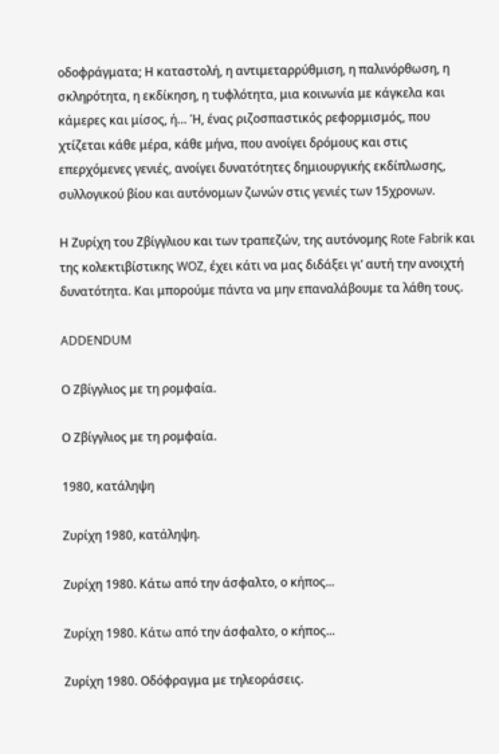οδοφράγματα; Η καταστολή, η αντιμεταρρύθμιση, η παλινόρθωση, η σκληρότητα, η εκδίκηση, η τυφλότητα, μια κοινωνία με κάγκελα και κάμερες και μίσος, ή… Ή, ένας ριζοσπαστικός ρεφορμισμός, που χτίζεται κάθε μέρα, κάθε μήνα, που ανοίγει δρόμους και στις επερχόμενες γενιές, ανοίγει δυνατότητες δημιουργικής εκδίπλωσης, συλλογικού βίου και αυτόνομων ζωνών στις γενιές των 15χρονων.

Η Ζυρίχη του Ζβίγγλιου και των τραπεζών, της αυτόνομης Rote Fabrik και της κολεκτιβίστικης WOZ, έχει κάτι να μας διδάξει γι’ αυτή την ανοιχτή δυνατότητα. Και μπορούμε πάντα να μην επαναλάβουμε τα λάθη τους.

ADDENDUM

Ο Ζβίγγλιος με τη ρομφαία.

Ο Ζβίγγλιος με τη ρομφαία.

1980, κατάληψη

Ζυρίχη 1980, κατάληψη.

Ζυρίχη 1980. Κάτω από την άσφαλτο, ο κήπος...

Ζυρίχη 1980. Κάτω από την άσφαλτο, ο κήπος...

Ζυρίχη 1980. Οδόφραγμα με τηλεοράσεις.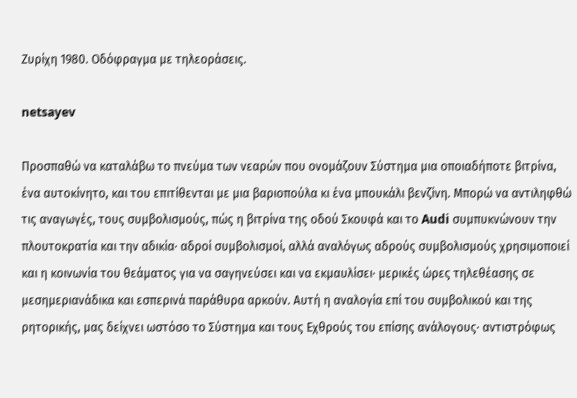Ζυρίχη 1980. Οδόφραγμα με τηλεοράσεις.

netsayev

Προσπαθώ να καταλάβω το πνεύμα των νεαρών που ονομάζουν Σύστημα μια οποιαδήποτε βιτρίνα, ένα αυτοκίνητο, και του επιτίθενται με μια βαριοπούλα κι ένα μπουκάλι βενζίνη. Μπορώ να αντιληφθώ τις αναγωγές, τους συμβολισμούς, πώς η βιτρίνα της οδού Σκουφά και το Audi συμπυκνώνουν την πλουτοκρατία και την αδικία· αδροί συμβολισμοί, αλλά αναλόγως αδρούς συμβολισμούς χρησιμοποιεί και η κοινωνία του θεάματος για να σαγηνεύσει και να εκμαυλίσει· μερικές ώρες τηλεθέασης σε μεσημεριανάδικα και εσπερινά παράθυρα αρκούν. Αυτή η αναλογία επί του συμβολικού και της ρητορικής, μας δείχνει ωστόσο το Σύστημα και τους Εχθρούς του επίσης ανάλογους· αντιστρόφως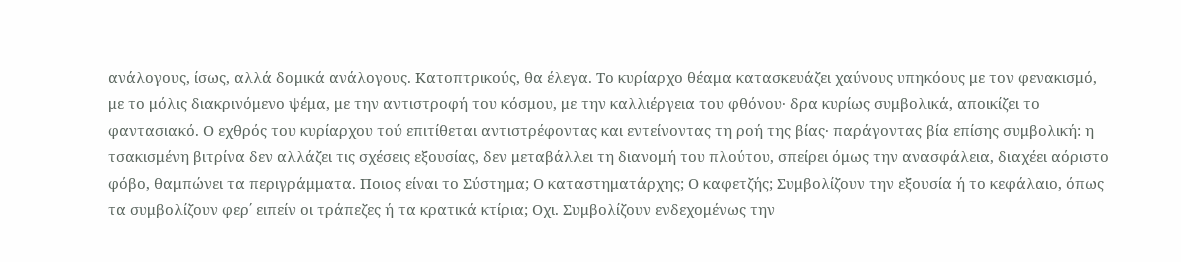ανάλογους, ίσως, αλλά δομικά ανάλογους. Κατοπτρικούς, θα έλεγα. Το κυρίαρχο θέαμα κατασκευάζει χαύνους υπηκόους με τον φενακισμό, με το μόλις διακρινόμενο ψέμα, με την αντιστροφή του κόσμου, με την καλλιέργεια του φθόνου· δρα κυρίως συμβολικά, αποικίζει το φαντασιακό. Ο εχθρός του κυρίαρχου τού επιτίθεται αντιστρέφοντας και εντείνοντας τη ροή της βίας· παράγοντας βία επίσης συμβολική: η τσακισμένη βιτρίνα δεν αλλάζει τις σχέσεις εξουσίας, δεν μεταβάλλει τη διανομή του πλούτου, σπείρει όμως την ανασφάλεια, διαχέει αόριστο φόβο, θαμπώνει τα περιγράμματα. Ποιος είναι το Σύστημα; Ο καταστηματάρχης; Ο καφετζής; Συμβολίζουν την εξουσία ή το κεφάλαιο, όπως τα συμβολίζουν φερ΄ ειπείν οι τράπεζες ή τα κρατικά κτίρια; Οχι. Συμβολίζουν ενδεχομένως την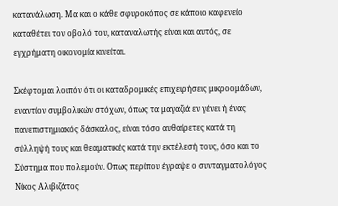κατανάλωση. Μα και ο κάθε σφυροκόπος σε κάποιο καφενείο καταθέτει τον οβολό του, καταναλωτής είναι και αυτός, σε εγχρήματη οικονομία κινείται.

Σκέφτομαι λοιπόν ότι οι καταδρομικές επιχειρήσεις μικροομάδων, εναντίον συμβολικών στόχων, όπως τα μαγαζιά εν γένει ή ένας πανεπιστημιακός δάσκαλος, είναι τόσο αυθαίρετες κατά τη σύλληψή τους και θεαματικές κατά την εκτέλεσή τους, όσο και το Σύστημα που πολεμούν. Οπως περίπου έγραψε ο συνταγματολόγος Νίκος Αλιβιζάτος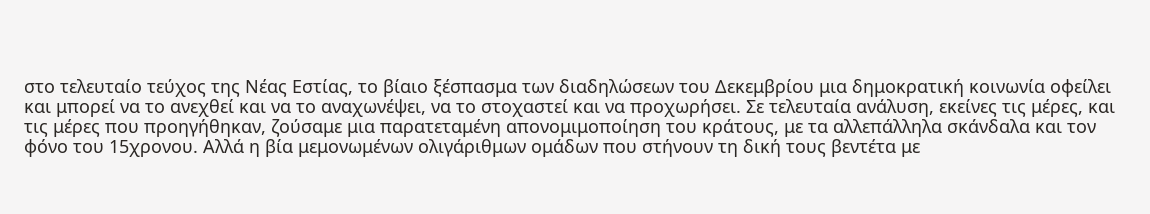στο τελευταίο τεύχος της Νέας Εστίας, το βίαιο ξέσπασμα των διαδηλώσεων του Δεκεμβρίου μια δημοκρατική κοινωνία οφείλει και μπορεί να το ανεχθεί και να το αναχωνέψει, να το στοχαστεί και να προχωρήσει. Σε τελευταία ανάλυση, εκείνες τις μέρες, και τις μέρες που προηγήθηκαν, ζούσαμε μια παρατεταμένη απονομιμοποίηση του κράτους, με τα αλλεπάλληλα σκάνδαλα και τον φόνο του 15χρονου. Αλλά η βία μεμονωμένων ολιγάριθμων ομάδων που στήνουν τη δική τους βεντέτα με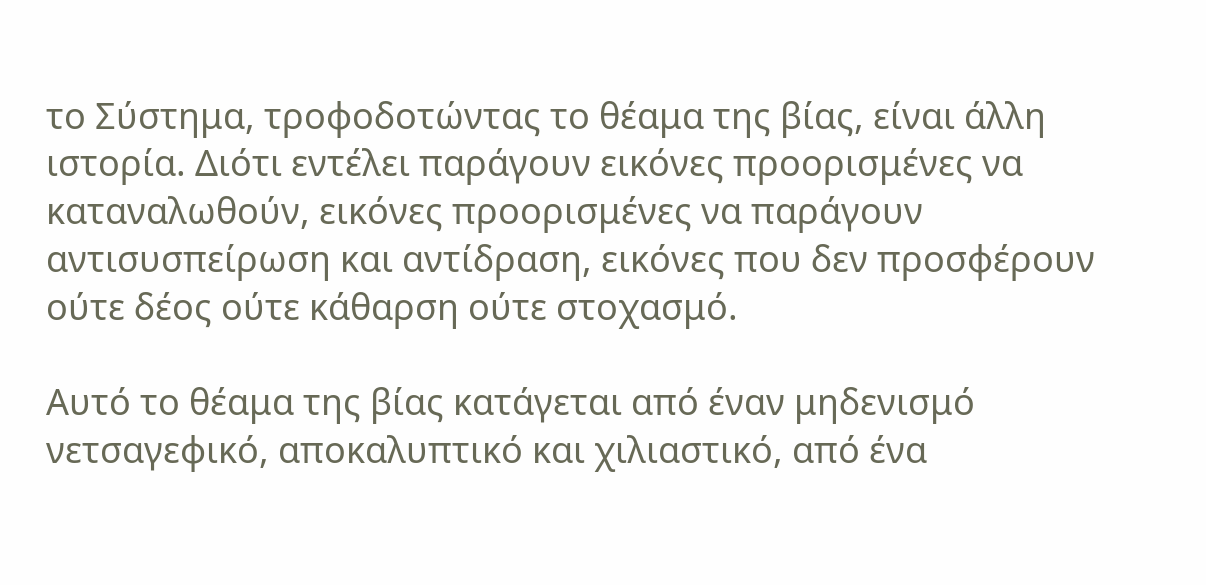το Σύστημα, τροφοδοτώντας το θέαμα της βίας, είναι άλλη ιστορία. Διότι εντέλει παράγουν εικόνες προορισμένες να καταναλωθούν, εικόνες προορισμένες να παράγουν αντισυσπείρωση και αντίδραση, εικόνες που δεν προσφέρουν ούτε δέος ούτε κάθαρση ούτε στοχασμό.

Αυτό το θέαμα της βίας κατάγεται από έναν μηδενισμό νετσαγεφικό, αποκαλυπτικό και χιλιαστικό, από ένα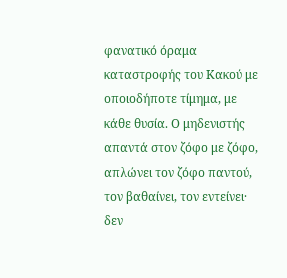φανατικό όραμα καταστροφής του Κακού με οποιοδήποτε τίμημα, με κάθε θυσία. Ο μηδενιστής απαντά στον ζόφο με ζόφο, απλώνει τον ζόφο παντού, τον βαθαίνει, τον εντείνει· δεν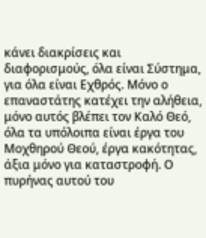κάνει διακρίσεις και διαφορισμούς, όλα είναι Σύστημα, για όλα είναι Εχθρός. Μόνο ο επαναστάτης κατέχει την αλήθεια, μόνο αυτός βλέπει τον Καλό Θεό, όλα τα υπόλοιπα είναι έργα του Μοχθηρού Θεού, έργα κακότητας, άξια μόνο για καταστροφή. Ο πυρήνας αυτού του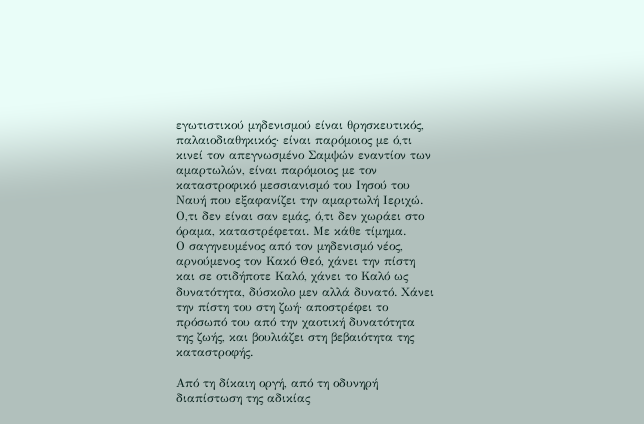εγωτιστικού μηδενισμού είναι θρησκευτικός, παλαιοδιαθηκικός· είναι παρόμοιος με ό,τι κινεί τον απεγνωσμένο Σαμψών εναντίον των αμαρτωλών, είναι παρόμοιος με τον καταστροφικό μεσσιανισμό του Ιησού του Ναυή που εξαφανίζει την αμαρτωλή Ιεριχώ. Ο,τι δεν είναι σαν εμάς, ό,τι δεν χωράει στο όραμα, καταστρέφεται. Με κάθε τίμημα.
Ο σαγηνευμένος από τον μηδενισμό νέος, αρνούμενος τον Κακό Θεό, χάνει την πίστη και σε οτιδήποτε Καλό, χάνει το Καλό ως δυνατότητα, δύσκολο μεν αλλά δυνατό. Χάνει την πίστη του στη ζωή· αποστρέφει το πρόσωπό του από την χαοτική δυνατότητα της ζωής, και βουλιάζει στη βεβαιότητα της καταστροφής.

Από τη δίκαιη οργή, από τη οδυνηρή διαπίστωση της αδικίας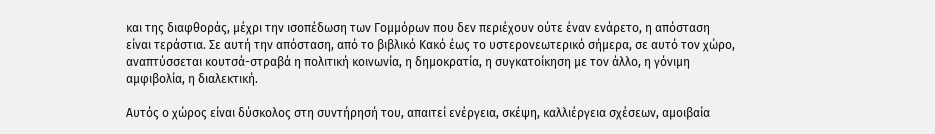και της διαφθοράς, μέχρι την ισοπέδωση των Γομμόρων που δεν περιέχουν ούτε έναν ενάρετο, η απόσταση είναι τεράστια. Σε αυτή την απόσταση, από το βιβλικό Κακό έως το υστερονεωτερικό σήμερα, σε αυτό τον χώρο, αναπτύσσεται κουτσά-στραβά η πολιτική κοινωνία, η δημοκρατία, η συγκατοίκηση με τον άλλο, η γόνιμη αμφιβολία, η διαλεκτική.

Αυτός ο χώρος είναι δύσκολος στη συντήρησή του, απαιτεί ενέργεια, σκέψη, καλλιέργεια σχέσεων, αμοιβαία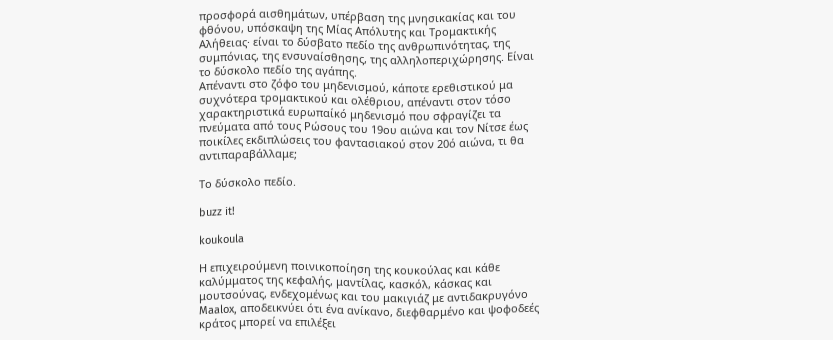προσφορά αισθημάτων, υπέρβαση της μνησικακίας και του φθόνου, υπόσκαψη της Μίας Απόλυτης και Τρομακτικής Αλήθειας· είναι το δύσβατο πεδίο της ανθρωπινότητας, της συμπόνιας, της ενσυναίσθησης, της αλληλοπεριχώρησης. Είναι το δύσκολο πεδίο της αγάπης.
Απέναντι στο ζόφο του μηδενισμού, κάποτε ερεθιστικού μα συχνότερα τρομακτικού και ολέθριου, απέναντι στον τόσο χαρακτηριστικά ευρωπαίκό μηδενισμό που σφραγίζει τα πνεύματα από τους Ρώσους του 19ου αιώνα και τον Νίτσε έως ποικίλες εκδιπλώσεις του φαντασιακού στον 20ό αιώνα, τι θα αντιπαραβάλλαμε;

Το δύσκολο πεδίο.

buzz it!

koukoula

Η επιχειρούμενη ποινικοποίηση της κουκούλας και κάθε καλύμματος της κεφαλής, μαντίλας, κασκόλ, κάσκας και μουτσούνας, ενδεχομένως και του μακιγιάζ με αντιδακρυγόνο Maalox, αποδεικνύει ότι ένα ανίκανο, διεφθαρμένο και ψοφοδεές κράτος μπορεί να επιλέξει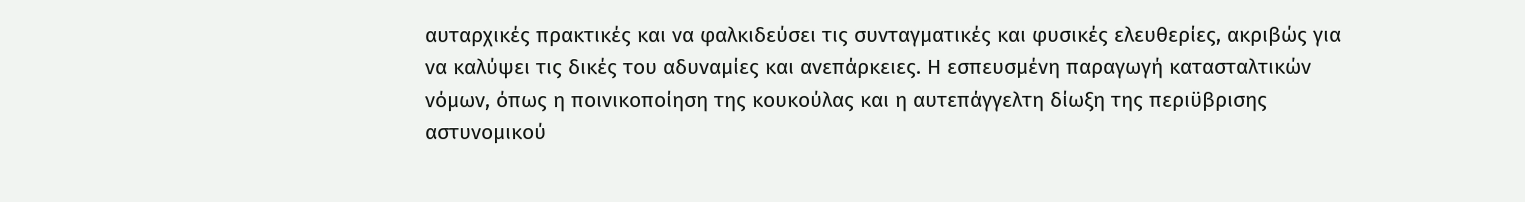αυταρχικές πρακτικές και να φαλκιδεύσει τις συνταγματικές και φυσικές ελευθερίες, ακριβώς για να καλύψει τις δικές του αδυναμίες και ανεπάρκειες. Η εσπευσμένη παραγωγή κατασταλτικών νόμων, όπως η ποινικοποίηση της κουκούλας και η αυτεπάγγελτη δίωξη της περιϋβρισης αστυνομικού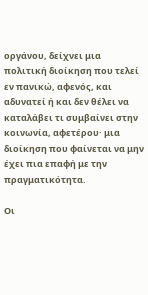οργάνου, δείχνει μια πολιτική διοίκηση που τελεί εν πανικώ, αφενός, και αδυνατεί ή και δεν θέλει να καταλάβει τι συμβαίνει στην κοινωνία, αφετέρου· μια διοίκηση που φαίνεται να μην έχει πια επαφή με την πραγματικότητα.

Οι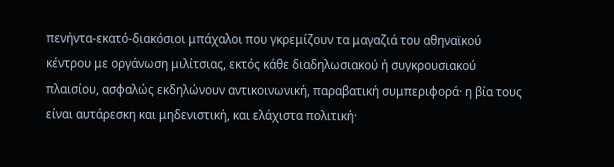πενήντα-εκατό-διακόσιοι μπάχαλοι που γκρεμίζουν τα μαγαζιά του αθηναϊκού κέντρου με οργάνωση μιλίτσιας, εκτός κάθε διαδηλωσιακού ή συγκρουσιακού πλαισίου, ασφαλώς εκδηλώνουν αντικοινωνική, παραβατική συμπεριφορά· η βία τους είναι αυτάρεσκη και μηδενιστική, και ελάχιστα πολιτική·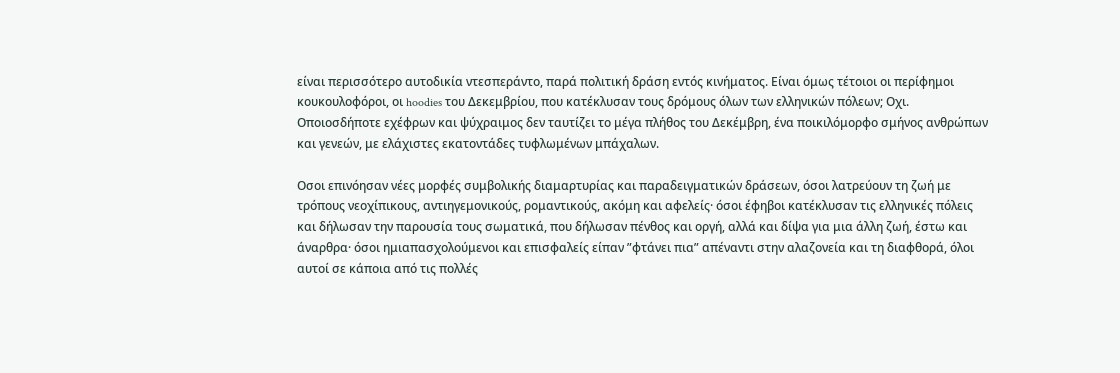είναι περισσότερο αυτοδικία ντεσπεράντο, παρά πολιτική δράση εντός κινήματος. Είναι όμως τέτοιοι οι περίφημοι κουκουλοφόροι, οι hoodies του Δεκεμβρίου, που κατέκλυσαν τους δρόμους όλων των ελληνικών πόλεων; Οχι. Οποιοσδήποτε εχέφρων και ψύχραιμος δεν ταυτίζει το μέγα πλήθος του Δεκέμβρη, ένα ποικιλόμορφο σμήνος ανθρώπων και γενεών, με ελάχιστες εκατοντάδες τυφλωμένων μπάχαλων.

Οσοι επινόησαν νέες μορφές συμβολικής διαμαρτυρίας και παραδειγματικών δράσεων, όσοι λατρεύουν τη ζωή με τρόπους νεοχίπικους, αντιηγεμονικούς, ρομαντικούς, ακόμη και αφελείς· όσοι έφηβοι κατέκλυσαν τις ελληνικές πόλεις και δήλωσαν την παρουσία τους σωματικά, που δήλωσαν πένθος και οργή, αλλά και δίψα για μια άλλη ζωή, έστω και άναρθρα· όσοι ημιαπασχολούμενοι και επισφαλείς είπαν ”φτάνει πια” απέναντι στην αλαζονεία και τη διαφθορά, όλοι αυτοί σε κάποια από τις πολλές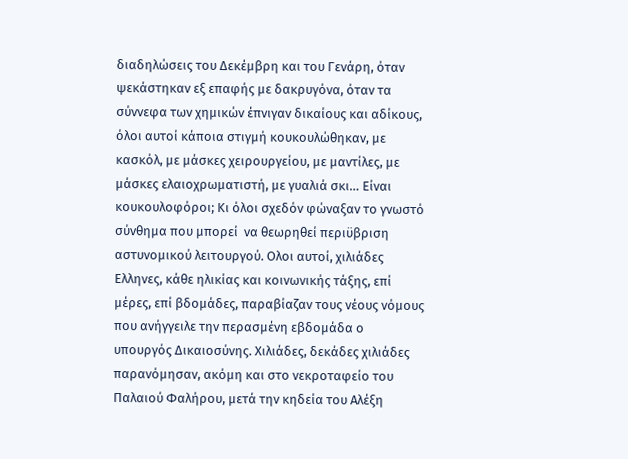διαδηλώσεις του Δεκέμβρη και του Γενάρη, όταν ψεκάστηκαν εξ επαφής με δακρυγόνα, όταν τα σύννεφα των χημικών έπνιγαν δικαίους και αδίκους, όλοι αυτοί κάποια στιγμή κουκουλώθηκαν, με κασκόλ, με μάσκες χειρουργείου, με μαντίλες, με μάσκες ελαιοχρωματιστή, με γυαλιά σκι… Είναι κουκουλοφόροι; Κι όλοι σχεδόν φώναξαν το γνωστό σύνθημα που μπορεί  να θεωρηθεί περιϋβριση αστυνομικού λειτουργού. Ολοι αυτοί, χιλιάδες Ελληνες, κάθε ηλικίας και κοινωνικής τάξης, επί μέρες, επί βδομάδες, παραβίαζαν τους νέους νόμους που ανήγγειλε την περασμένη εβδομάδα ο υπουργός Δικαιοσύνης. Χιλιάδες, δεκάδες χιλιάδες παρανόμησαν, ακόμη και στο νεκροταφείο του Παλαιού Φαλήρου, μετά την κηδεία του Αλέξη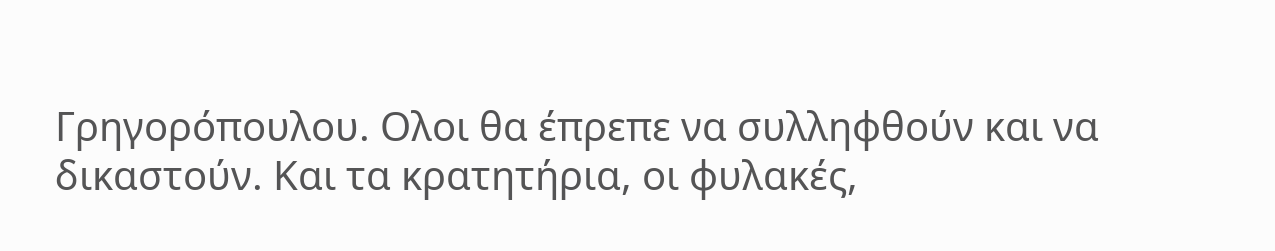Γρηγορόπουλου. Ολοι θα έπρεπε να συλληφθούν και να δικαστούν. Και τα κρατητήρια, οι φυλακές,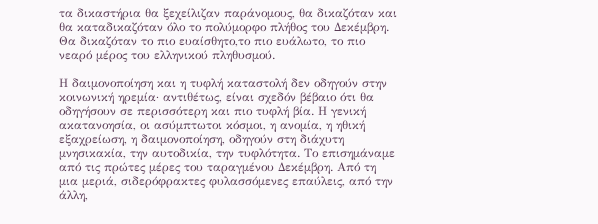τα δικαστήρια θα ξεχείλιζαν παράνομους, θα δικαζόταν και θα καταδικαζόταν όλο το πολύμορφο πλήθος του Δεκέμβρη. Θα δικαζόταν το πιο ευαίσθητο,το πιο ευάλωτο, το πιο νεαρό μέρος του ελληνικού πληθυσμού.

Η δαιμονοποίηση και η τυφλή καταστολή δεν οδηγούν στην κοινωνική ηρεμία· αντιθέτως, είναι σχεδόν βέβαιο ότι θα οδηγήσουν σε περισσότερη και πιο τυφλή βία. Η γενική ακατανοησία, οι ασύμπτωτοι κόσμοι, η ανομία, η ηθική εξαχρείωση, η δαιμονοποίηση, οδηγούν στη διάχυτη μνησικακία, την αυτοδικία, την τυφλότητα. Το επισημάναμε από τις πρώτες μέρες του ταραγμένου Δεκέμβρη. Από τη μια μεριά, σιδερόφρακτες φυλασσόμενες επαύλεις, από την άλλη,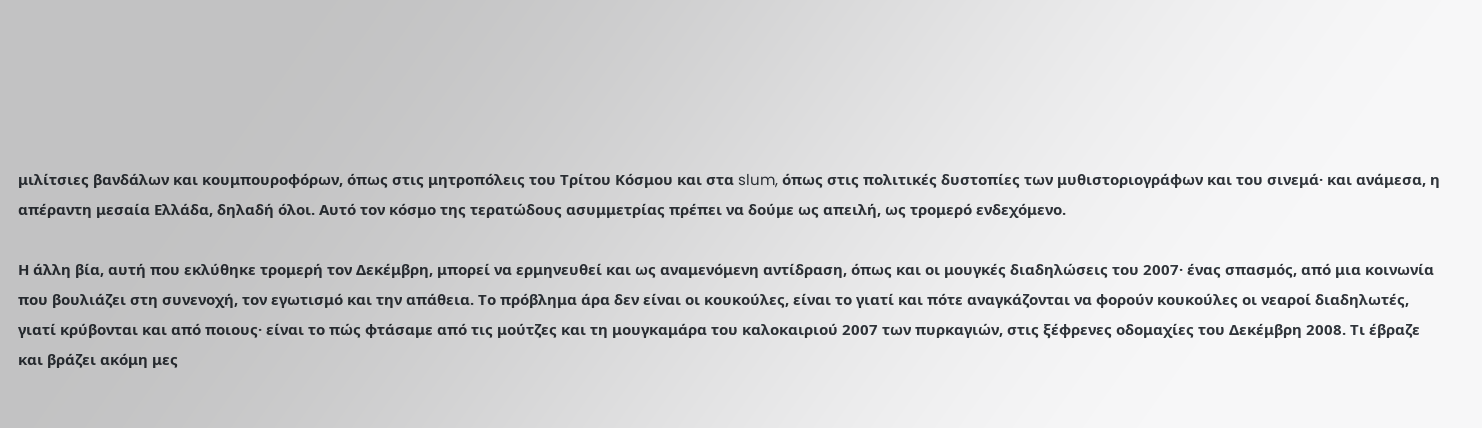μιλίτσιες βανδάλων και κουμπουροφόρων, όπως στις μητροπόλεις του Τρίτου Κόσμου και στα slum, όπως στις πολιτικές δυστοπίες των μυθιστοριογράφων και του σινεμά· και ανάμεσα, η απέραντη μεσαία Ελλάδα, δηλαδή όλοι. Αυτό τον κόσμο της τερατώδους ασυμμετρίας πρέπει να δούμε ως απειλή, ως τρομερό ενδεχόμενο.

Η άλλη βία, αυτή που εκλύθηκε τρομερή τον Δεκέμβρη, μπορεί να ερμηνευθεί και ως αναμενόμενη αντίδραση, όπως και οι μουγκές διαδηλώσεις του 2007· ένας σπασμός, από μια κοινωνία που βουλιάζει στη συνενοχή, τον εγωτισμό και την απάθεια. Το πρόβλημα άρα δεν είναι οι κουκούλες, είναι το γιατί και πότε αναγκάζονται να φορούν κουκούλες οι νεαροί διαδηλωτές, γιατί κρύβονται και από ποιους· είναι το πώς φτάσαμε από τις μούτζες και τη μουγκαμάρα του καλοκαιριού 2007 των πυρκαγιών, στις ξέφρενες οδομαχίες του Δεκέμβρη 2008. Τι έβραζε και βράζει ακόμη μες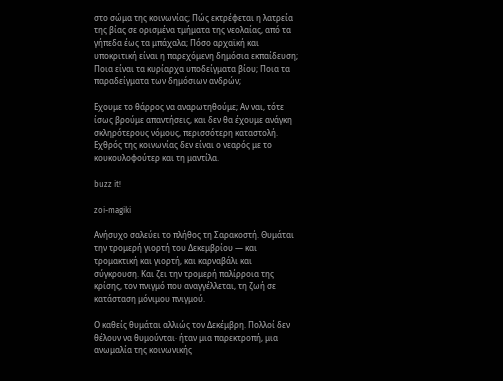στο σώμα της κοινωνίας; Πώς εκτρέφεται η λατρεία της βίας σε ορισμένα τμήματα της νεολαίας, από τα γήπεδα έως τα μπάχαλα; Πόσο αρχαϊκή και υποκριτική είναι η παρεχόμενη δημόσια εκπαίδευση; Ποια είναι τα κυρίαρχα υποδείγματα βίου; Ποια τα παραδείγματα των δημόσιων ανδρών;

Εχουμε το θάρρος να αναρωτηθούμε; Αν ναι, τότε ίσως βρούμε απαντήσεις, και δεν θα έχουμε ανάγκη σκληρότερους νόμους, περισσότερη καταστολή. Εχθρός της κοινωνίας δεν είναι ο νεαρός με το κουκουλοφούτερ και τη μαντίλα.

buzz it!

zoi-magiki

Ανήσυχο σαλεύει το πλήθος τη Σαρακοστή. Θυμάται την τρομερή γιορτή του Δεκεμβρίου ― και τρομακτική και γιορτή, και καρναβάλι και σύγκρουση. Και ζει την τρομερή παλίρροια της κρίσης, τον πνιγμό που αναγγέλλεται, τη ζωή σε κατάσταση μόνιμου πνιγμού.

Ο καθείς θυμάται αλλιώς τον Δεκέμβρη. Πολλοί δεν θέλουν να θυμούνται· ήταν μια παρεκτροπή, μια ανωμαλία της κοινωνικής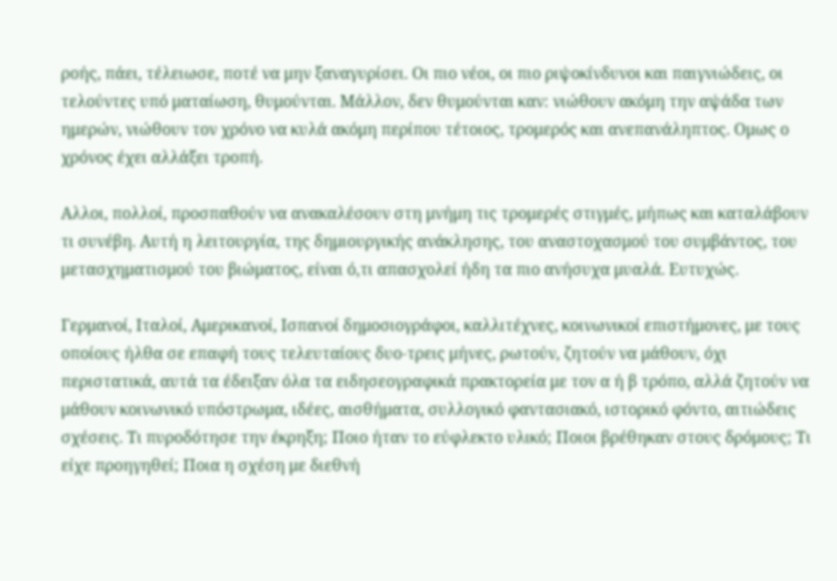ροής, πάει, τέλειωσε, ποτέ να μην ξαναγυρίσει. Οι πιο νέοι, οι πιο ριψοκίνδυνοι και παιγνιώδεις, οι τελούντες υπό ματαίωση, θυμούνται. Μάλλον, δεν θυμούνται καν: νιώθουν ακόμη την αψάδα των ημερών, νιώθουν τον χρόνο να κυλά ακόμη περίπου τέτοιος, τρομερός και ανεπανάληπτος. Ομως ο χρόνος έχει αλλάξει τροπή.

Αλλοι, πολλοί, προσπαθούν να ανακαλέσουν στη μνήμη τις τρομερές στιγμές, μήπως και καταλάβουν τι συνέβη. Αυτή η λειτουργία, της δημιουργικής ανάκλησης, του αναστοχασμού του συμβάντος, του μετασχηματισμού του βιώματος, είναι ό,τι απασχολεί ήδη τα πιο ανήσυχα μυαλά. Ευτυχώς.

Γερμανοί, Ιταλοί, Αμερικανοί, Ισπανοί δημοσιογράφοι, καλλιτέχνες, κοινωνικοί επιστήμονες, με τους οποίους ήλθα σε επαφή τους τελευταίους δυο-τρεις μήνες, ρωτούν, ζητούν να μάθουν, όχι περιστατικά, αυτά τα έδειξαν όλα τα ειδησεογραφικά πρακτορεία με τον α ή β τρόπο, αλλά ζητούν να μάθουν κοινωνικό υπόστρωμα, ιδέες, αισθήματα, συλλογικό φαντασιακό, ιστορικό φόντο, αιτιώδεις σχέσεις. Τι πυροδότησε την έκρηξη; Ποιο ήταν το εύφλεκτο υλικό; Ποιοι βρέθηκαν στους δρόμους; Τι είχε προηγηθεί; Ποια η σχέση με διεθνή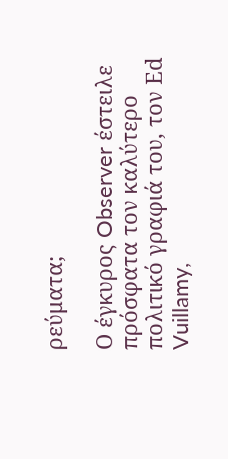ρεύματα;

Ο έγκυρος Observer έστειλε πρόσφατα τον καλύτερο πολιτικό γραφιά του, τον Εd Vuillamy,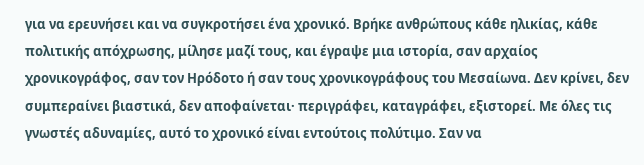για να ερευνήσει και να συγκροτήσει ένα χρονικό. Βρήκε ανθρώπους κάθε ηλικίας, κάθε πολιτικής απόχρωσης, μίλησε μαζί τους, και έγραψε μια ιστορία, σαν αρχαίος χρονικογράφος, σαν τον Ηρόδοτο ή σαν τους χρονικογράφους του Μεσαίωνα. Δεν κρίνει, δεν συμπεραίνει βιαστικά, δεν αποφαίνεται· περιγράφει, καταγράφει, εξιστορεί. Με όλες τις γνωστές αδυναμίες, αυτό το χρονικό είναι εντούτοις πολύτιμο. Σαν να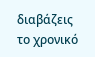διαβάζεις το χρονικό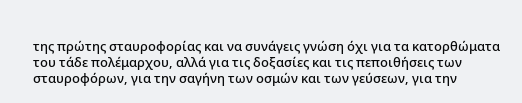της πρώτης σταυροφορίας και να συνάγεις γνώση όχι για τα κατορθώματα του τάδε πολέμαρχου, αλλά για τις δοξασίες και τις πεποιθήσεις των σταυροφόρων, για την σαγήνη των οσμών και των γεύσεων, για την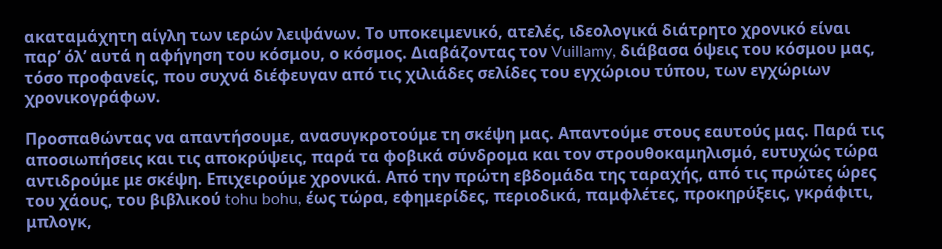ακαταμάχητη αίγλη των ιερών λειψάνων. Το υποκειμενικό, ατελές, ιδεολογικά διάτρητο χρονικό είναι παρ’ όλ’ αυτά η αφήγηση του κόσμου, ο κόσμος. Διαβάζοντας τον Vuillamy, διάβασα όψεις του κόσμου μας, τόσο προφανείς, που συχνά διέφευγαν από τις χιλιάδες σελίδες του εγχώριου τύπου, των εγχώριων χρονικογράφων.

Προσπαθώντας να απαντήσουμε, ανασυγκροτούμε τη σκέψη μας. Απαντούμε στους εαυτούς μας. Παρά τις αποσιωπήσεις και τις αποκρύψεις, παρά τα φοβικά σύνδρομα και τον στρουθοκαμηλισμό, ευτυχώς τώρα αντιδρούμε με σκέψη. Επιχειρούμε χρονικά. Από την πρώτη εβδομάδα της ταραχής, από τις πρώτες ώρες του χάους, του βιβλικού tohu bohu, έως τώρα, εφημερίδες, περιοδικά, παμφλέτες, προκηρύξεις, γκράφιτι, μπλογκ,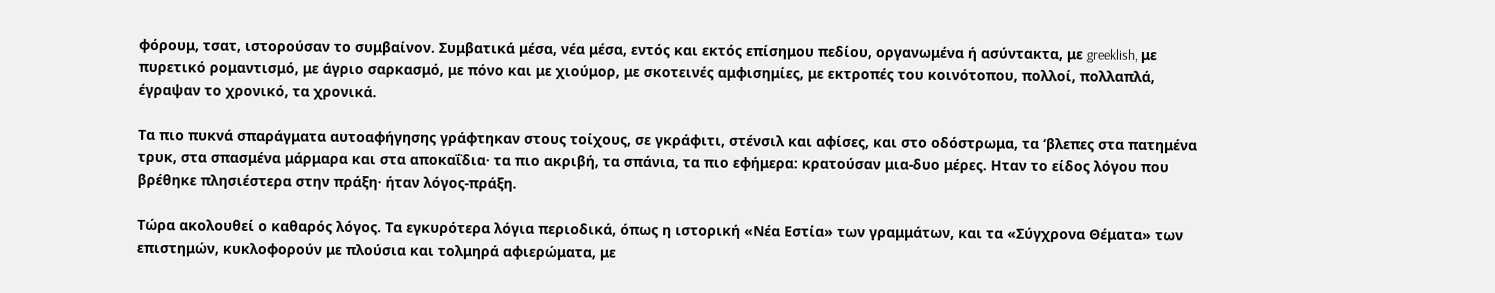φόρουμ, τσατ, ιστορούσαν το συμβαίνον. Συμβατικά μέσα, νέα μέσα, εντός και εκτός επίσημου πεδίου, οργανωμένα ή ασύντακτα, με greeklish, με πυρετικό ρομαντισμό, με άγριο σαρκασμό, με πόνο και με χιούμορ, με σκοτεινές αμφισημίες, με εκτροπές του κοινότοπου, πολλοί, πολλαπλά, έγραψαν το χρονικό, τα χρονικά.

Τα πιο πυκνά σπαράγματα αυτοαφήγησης γράφτηκαν στους τοίχους, σε γκράφιτι, στένσιλ και αφίσες, και στο οδόστρωμα, τα ‘βλεπες στα πατημένα τρυκ, στα σπασμένα μάρμαρα και στα αποκαΐδια· τα πιο ακριβή, τα σπάνια, τα πιο εφήμερα: κρατούσαν μια-δυο μέρες. Ηταν το είδος λόγου που βρέθηκε πλησιέστερα στην πράξη· ήταν λόγος-πράξη.

Τώρα ακολουθεί ο καθαρός λόγος. Τα εγκυρότερα λόγια περιοδικά, όπως η ιστορική «Νέα Εστία» των γραμμάτων, και τα «Σύγχρονα Θέματα» των επιστημών, κυκλοφορούν με πλούσια και τολμηρά αφιερώματα, με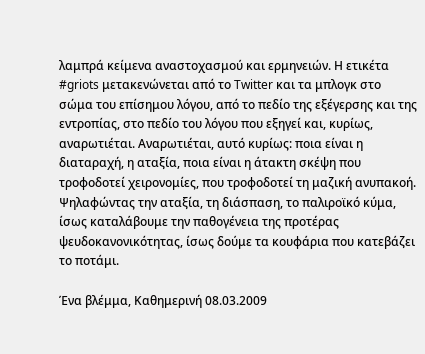λαμπρά κείμενα αναστοχασμού και ερμηνειών. Η ετικέτα #griots μετακενώνεται από το Twitter και τα μπλογκ στο σώμα του επίσημου λόγου, από το πεδίο της εξέγερσης και της εντροπίας, στο πεδίο του λόγου που εξηγεί και, κυρίως, αναρωτιέται. Αναρωτιέται, αυτό κυρίως: ποια είναι η διαταραχή, η αταξία, ποια είναι η άτακτη σκέψη που τροφοδοτεί χειρονομίες, που τροφοδοτεί τη μαζική ανυπακοή. Ψηλαφώντας την αταξία, τη διάσπαση, το παλιροϊκό κύμα, ίσως καταλάβουμε την παθογένεια της προτέρας ψευδοκανονικότητας, ίσως δούμε τα κουφάρια που κατεβάζει το ποτάμι.

Ένα βλέμμα, Καθημερινή 08.03.2009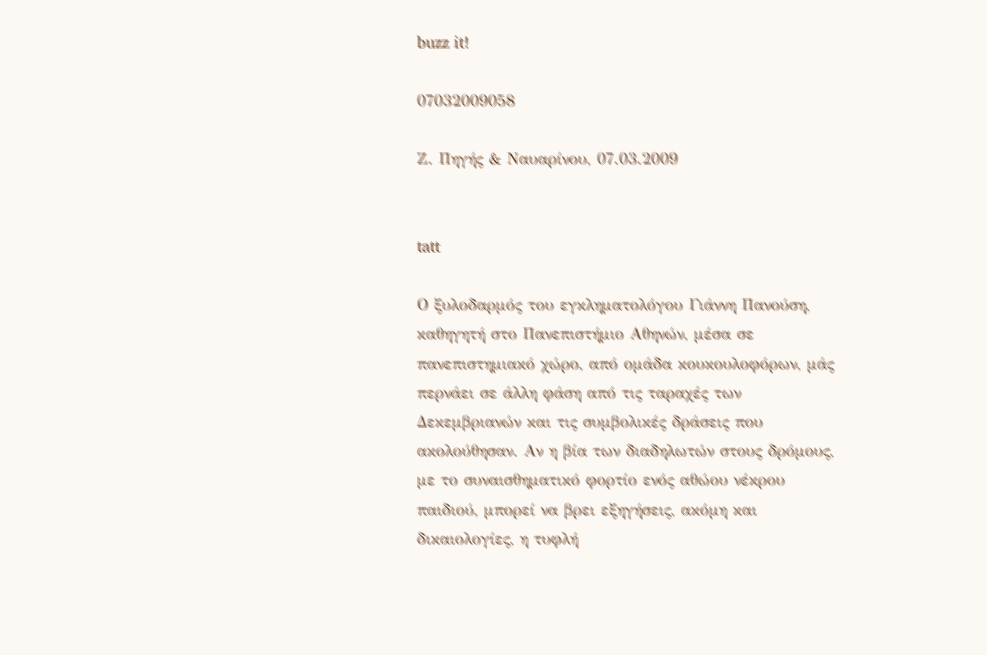buzz it!

07032009058

Ζ. Πηγής & Ναυαρίνου, 07.03.2009


tatt

Ο ξυλοδαρμός του εγκληματολόγου Γιάννη Πανούση, καθηγητή στο Πανεπιστήμιο Αθηνών, μέσα σε πανεπιστημιακό χώρο, από ομάδα κουκουλοφόρων, μάς περνάει σε άλλη φάση από τις ταραχές των Δεκεμβριανών και τις συμβολικές δράσεις που ακολούθησαν. Αν η βία των διαδηλωτών στους δρόμους, με το συναισθηματικό φορτίο ενός αθώου νέκρου παιδιού, μπορεί να βρει εξηγήσεις, ακόμη και δικαιολογίες, η τυφλή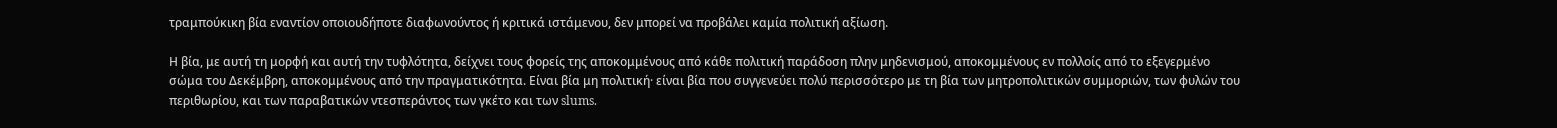τραμπούκικη βία εναντίον οποιουδήποτε διαφωνούντος ή κριτικά ιστάμενου, δεν μπορεί να προβάλει καμία πολιτική αξίωση.

Η βία, με αυτή τη μορφή και αυτή την τυφλότητα, δείχνει τους φορείς της αποκομμένους από κάθε πολιτική παράδοση πλην μηδενισμού, αποκομμένους εν πολλοίς από το εξεγερμένο σώμα του Δεκέμβρη, αποκομμένους από την πραγματικότητα. Είναι βία μη πολιτική· είναι βία που συγγενεύει πολύ περισσότερο με τη βία των μητροπολιτικών συμμοριών, των φυλών του περιθωρίου, και των παραβατικών ντεσπεράντος των γκέτο και των slums.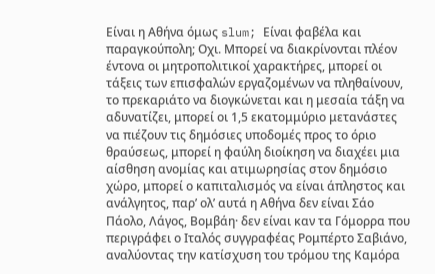Είναι η Αθήνα όμως slum; Είναι φαβέλα και παραγκούπολη; Οχι. Μπορεί να διακρίνονται πλέον έντονα οι μητροπολιτικοί χαρακτήρες, μπορεί οι τάξεις των επισφαλών εργαζομένων να πληθαίνουν, το πρεκαριάτο να διογκώνεται και η μεσαία τάξη να αδυνατίζει, μπορεί οι 1,5 εκατομμύριο μετανάστες να πιέζουν τις δημόσιες υποδομές προς το όριο θραύσεως, μπορεί η φαύλη διοίκηση να διαχέει μια αίσθηση ανομίας και ατιμωρησίας στον δημόσιο χώρο, μπορεί ο καπιταλισμός να είναι άπληστος και ανάλγητος, παρ’ ολ’ αυτά η Αθήνα δεν είναι Σάο Πάολο, Λάγος, Βομβάη· δεν είναι καν τα Γόμορρα που περιγράφει ο Ιταλός συγγραφέας Ρομπέρτο Σαβιάνο, αναλύοντας την κατίσχυση του τρόμου της Καμόρα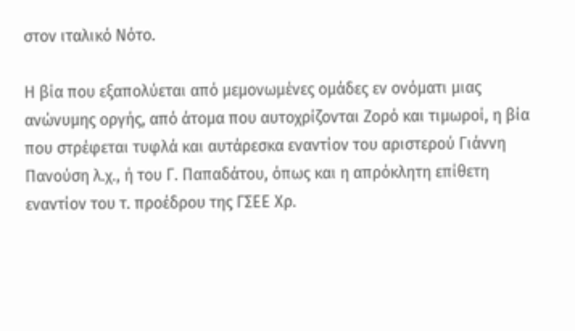στον ιταλικό Νότο.

Η βία που εξαπολύεται από μεμονωμένες ομάδες εν ονόματι μιας ανώνυμης οργής, από άτομα που αυτοχρίζονται Ζορό και τιμωροί, η βία που στρέφεται τυφλά και αυτάρεσκα εναντίον του αριστερού Γιάννη Πανούση λ.χ., ή του Γ. Παπαδάτου, όπως και η απρόκλητη επίθετη εναντίον του τ. προέδρου της ΓΣΕΕ Χρ.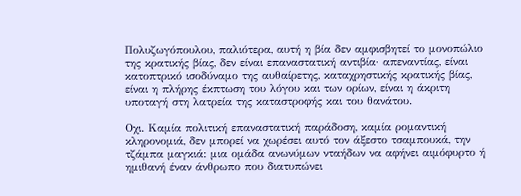Πολυζωγόπουλου, παλιότερα, αυτή η βία δεν αμφισβητεί το μονοπώλιο της κρατικής βίας, δεν είναι επαναστατική αντιβία· απεναντίας, είναι κατοπτρικό ισοδύναμο της αυθαίρετης, καταχρηστικής κρατικής βίας, είναι η πλήρης έκπτωση του λόγου και των ορίων, είναι η άκριτη υποταγή στη λατρεία της καταστροφής και του θανάτου.

Οχι. Καμία πολιτική επαναστατική παράδοση, καμία ρομαντική κληρονομιά, δεν μπορεί να χωρέσει αυτό τον άξεστο τσαμπουκά, την τζάμπα μαγκιά: μια ομάδα ανωνύμων νταήδων να αφήνει αιμόφυρτο ή ημιθανή έναν άνθρωπο που διατυπώνει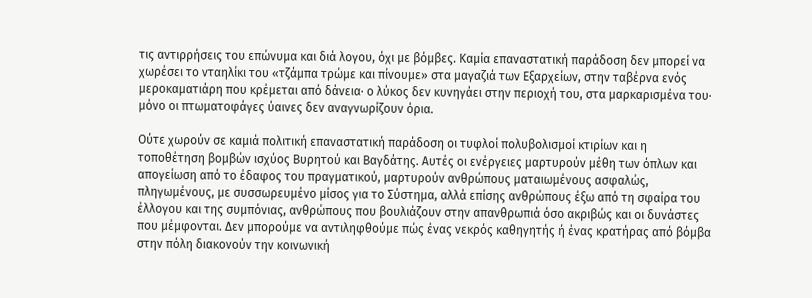τις αντιρρήσεις του επώνυμα και διά λογου, όχι με βόμβες. Καμία επαναστατική παράδοση δεν μπορεί να χωρέσει το νταηλίκι του «τζάμπα τρώμε και πίνουμε» στα μαγαζιά των Εξαρχείων, στην ταβέρνα ενός μεροκαματιάρη που κρέμεται από δάνεια· ο λύκος δεν κυνηγάει στην περιοχή του, στα μαρκαρισμένα του· μόνο οι πτωματοφάγες ύαινες δεν αναγνωρίζουν όρια.

Ούτε χωρούν σε καμιά πολιτική επαναστατική παράδοση οι τυφλοί πολυβολισμοί κτιρίων και η τοποθέτηση βομβών ισχύος Βυρητού και Βαγδάτης. Αυτές οι ενέργειες μαρτυρούν μέθη των όπλων και απογείωση από το έδαφος του πραγματικού, μαρτυρούν ανθρώπους ματαιωμένους ασφαλώς, πληγωμένους, με συσσωρευμένο μίσος για το Σύστημα, αλλά επίσης ανθρώπους έξω από τη σφαίρα του έλλογου και της συμπόνιας, ανθρώπους που βουλιάζουν στην απανθρωπιά όσο ακριβώς και οι δυνάστες που μέμφονται. Δεν μπορούμε να αντιληφθούμε πώς ένας νεκρός καθηγητής ή ένας κρατήρας από βόμβα στην πόλη διακονούν την κοινωνική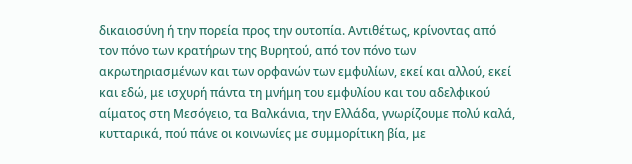δικαιοσύνη ή την πορεία προς την ουτοπία. Αντιθέτως, κρίνοντας από τον πόνο των κρατήρων της Βυρητού, από τον πόνο των ακρωτηριασμένων και των ορφανών των εμφυλίων, εκεί και αλλού, εκεί και εδώ, με ισχυρή πάντα τη μνήμη του εμφυλίου και του αδελφικού αίματος στη Μεσόγειο, τα Βαλκάνια, την Ελλάδα, γνωρίζουμε πολύ καλά, κυτταρικά, πού πάνε οι κοινωνίες με συμμορίτικη βία, με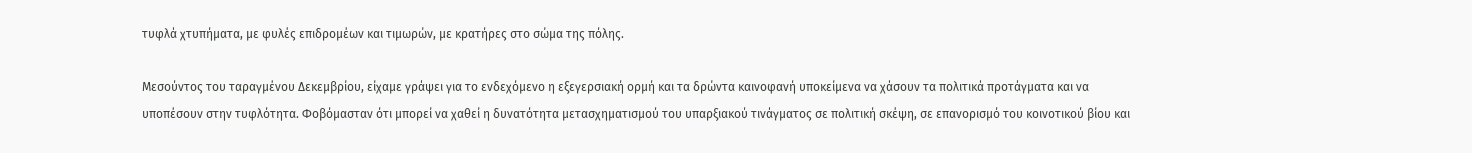τυφλά χτυπήματα, με φυλές επιδρομέων και τιμωρών, με κρατήρες στο σώμα της πόλης.

Μεσούντος του ταραγμένου Δεκεμβρίου, είχαμε γράψει για το ενδεχόμενο η εξεγερσιακή ορμή και τα δρώντα καινοφανή υποκείμενα να χάσουν τα πολιτικά προτάγματα και να υποπέσουν στην τυφλότητα. Φοβόμασταν ότι μπορεί να χαθεί η δυνατότητα μετασχηματισμού του υπαρξιακού τινάγματος σε πολιτική σκέψη, σε επανορισμό του κοινοτικού βίου και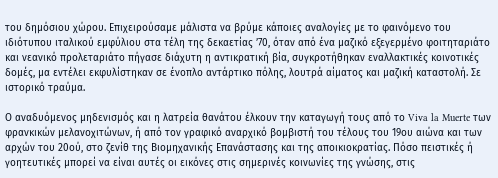του δημόσιου χώρου. Επιχειρούσαμε μάλιστα να βρύμε κάποιες αναλογίες με το φαινόμενο του ιδιότυπου ιταλικού εμφύλιου στα τέλη της δεκαετίας ’70, όταν από ένα μαζικό εξεγερμένο φοιτηταριάτο και νεανικό προλεταριάτο πήγασε διάχυτη η αντικρατική βία, συγκροτήθηκαν εναλλακτικές κοινοτικές δομές, μα εντέλει εκφυλίστηκαν σε ένοπλο αντάρτικο πόλης, λουτρά αίματος και μαζική καταστολή. Σε ιστορικό τραύμα.

Ο αναδυόμενος μηδενισμός και η λατρεία θανάτου έλκουν την καταγωγή τους από το Viva la Muerte των φρανκικών μελανοχιτώνων, ή από τον γραφικό αναρχικό βομβιστή του τέλους του 19ου αιώνα και των αρχών του 20ού, στο ζενίθ της Βιομηχανικής Επανάστασης και της αποικιοκρατίας. Πόσο πειστικές ή γοητευτικές μπορεί να είναι αυτές οι εικόνες στις σημερινές κοινωνίες της γνώσης, στις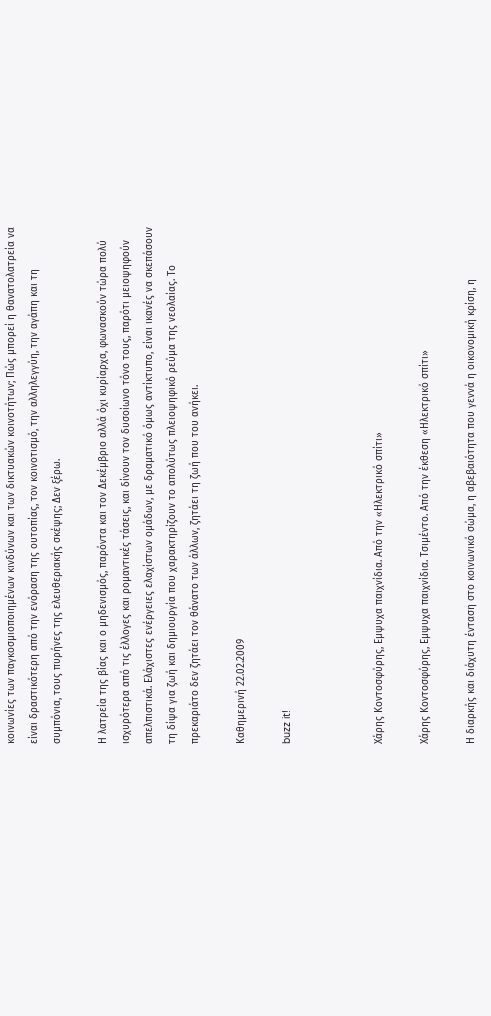κοινωνίες των παγκοσμιοποιημένων κινδύνων και των δικτυακών κοινοτήτων; Πώς μπορεί η θανατολατρεία να είναι δραστικότερη από την ενόραση της ουτοπίας, τον κοινοτισμό, την αλληλεγγύη, την αγάπη και τη συμπόνια, τους πυρήνες της ελευθεριακής σκέψης; Δεν ξέρω.

Η λατρεία της βίας και ο μηδενισμός, παρόντα και τον Δεκέμβριο αλλά όχι κυρίαρχα, φωνασκούν τώρα πολύ ισχυρότερα από τις έλλογες και ρομαντικές τάσεις, και δίνουν τον δυσοίωνο τόνο τους, παρότι μειοψηφούν απελπιστικά. Ελάχιστες ενέργειες ελαχίστων ομάδων, με δραματικό όμως αντίκτυπο, είναι ικανές να σκεπάσουν τη δίψα για ζωή και δημιουργία που χαρακτηρίζουν το απολύτως πλειοψηφικό ρεύμα της νεολαίας. Το πρεκαριάτο δεν ζητάει τον θάνατο των άλλων, ζητάει τη ζωή που του ανήκει.

Καθημερινή 22.02.2009

buzz it!



Χάρης Κοντοσφύρης, Εμψυχα παιχνίδια. Από την «Ηλεκτρικό σπίτι»

Χάρης Κοντοσφύρης, Εμψυχα παιχνίδια. Τσιμέντο. Από την έκθεση «Ηλεκτρικό σπίτι»

Η διαρκής και διάχυτη ένταση στο κοινωνικό σώμα, η αβεβαιότητα που γεννά η οικονομική κρίση, η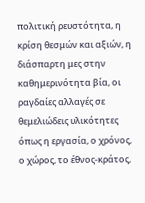πολιτική ρευστότητα, η κρίση θεσμών και αξιών, η διάσπαρτη μες στην καθημερινότητα βία, οι ραγδαίες αλλαγές σε θεμελιώδεις υλικότητες όπως η εργασία, ο χρόνος, ο χώρος, το έθνος-κράτος,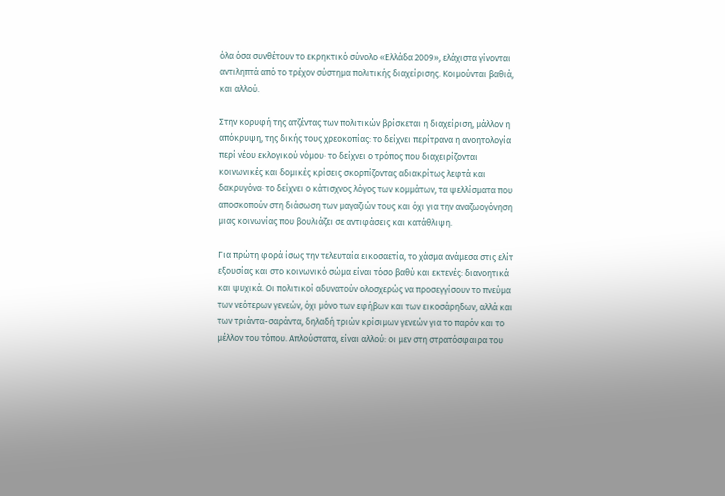όλα όσα συνθέτουν το εκρηκτικό σύνολο «Ελλάδα 2009», ελάχιστα γίνονται αντιληπτά από το τρέχον σύστημα πολιτικής διαχείρισης. Κοιμούνται βαθιά, και αλλού.

Στην κορυφή της ατζέντας των πολιτικών βρίσκεται η διαχείριση, μάλλον η απόκρυψη, της δικής τους χρεοκοπίας: το δείχνει περίτρανα η ανοητολογία περί νέου εκλογικού νόμου· το δείχνει ο τρόπος που διαχειρίζονται κοινωνικές και δομικές κρίσεις σκορπίζοντας αδιακρίτως λεφτά και δακρυγόνα· το δείχνει ο κάτισχνος λόγος των κομμάτων, τα ψελλίσματα που αποσκοπούν στη διάσωση των μαγαζιών τους και όχι για την αναζωογόνηση μιας κοινωνίας που βουλιάζει σε αντιφάσεις και κατάθλιψη.

Για πρώτη φορά ίσως την τελευταία εικοσαετία, το χάσμα ανάμεσα στις ελίτ εξουσίας και στο κοινωνικό σώμα είναι τόσο βαθύ και εκτενές: διανοητικά και ψυχικά. Οι πολιτικοί αδυνατούν ολοσχερώς να προσεγγίσουν το πνεύμα των νεότερων γενεών, όχι μόνο των εφήβων και των εικοσάρηδων, αλλά και των τριάντα-σαράντα, δηλαδή τριών κρίσιμων γενεών για το παρόν και το μέλλον του τόπου. Απλούστατα, είναι αλλού: οι μεν στη στρατόσφαιρα του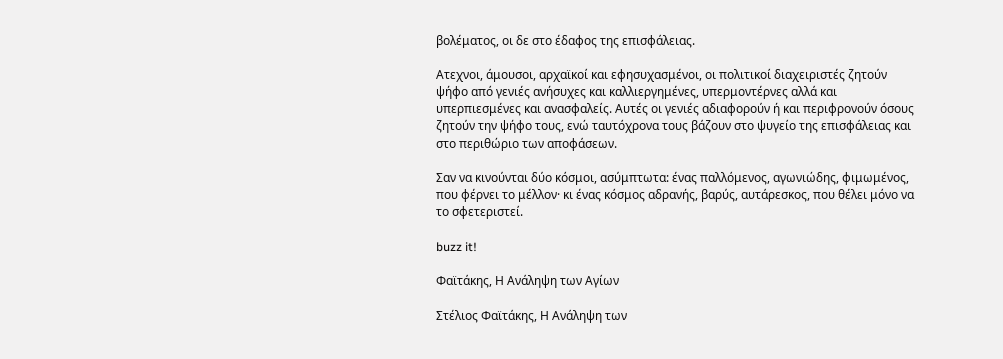βολέματος, οι δε στο έδαφος της επισφάλειας.

Ατεχνοι, άμουσοι, αρχαϊκοί και εφησυχασμένοι, οι πολιτικοί διαχειριστές ζητούν ψήφο από γενιές ανήσυχες και καλλιεργημένες, υπερμοντέρνες αλλά και υπερπιεσμένες και ανασφαλείς. Αυτές οι γενιές αδιαφορούν ή και περιφρονούν όσους ζητούν την ψήφο τους, ενώ ταυτόχρονα τους βάζουν στο ψυγείο της επισφάλειας και στο περιθώριο των αποφάσεων.

Σαν να κινούνται δύο κόσμοι, ασύμπτωτα: ένας παλλόμενος, αγωνιώδης, φιμωμένος, που φέρνει το μέλλον· κι ένας κόσμος αδρανής, βαρύς, αυτάρεσκος, που θέλει μόνο να το σφετεριστεί.

buzz it!

Φαϊτάκης, Η Ανάληψη των Αγίων

Στέλιος Φαϊτάκης, Η Ανάληψη των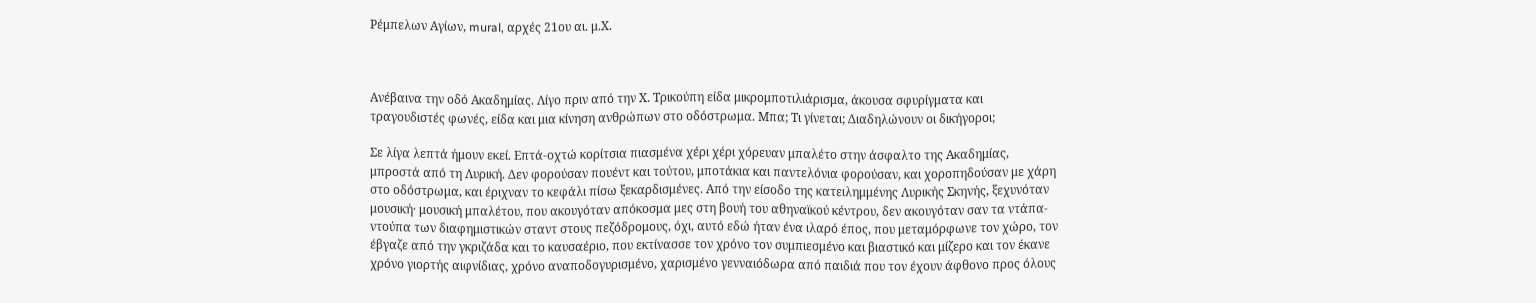Ρέμπελων Αγίων, mural, αρχές 21ου αι. μ.Χ.



Ανέβαινα την οδό Ακαδημίας. Λίγο πριν από την Χ. Τρικούπη είδα μικρομποτιλιάρισμα, άκουσα σφυρίγματα και τραγουδιστές φωνές, είδα και μια κίνηση ανθρώπων στο οδόστρωμα. Μπα; Τι γίνεται; Διαδηλώνουν οι δικήγοροι;

Σε λίγα λεπτά ήμουν εκεί. Επτά-οχτώ κορίτσια πιασμένα χέρι χέρι χόρευαν μπαλέτο στην άσφαλτο της Ακαδημίας, μπροστά από τη Λυρική. Δεν φορούσαν πουέντ και τούτου, μποτάκια και παντελόνια φορούσαν, και χοροπηδούσαν με χάρη στο οδόστρωμα, και έριχναν το κεφάλι πίσω ξεκαρδισμένες. Από την είσοδο της κατειλημμένης Λυρικής Σκηνής, ξεχυνόταν μουσική· μουσική μπαλέτου, που ακουγόταν απόκοσμα μες στη βουή του αθηναϊκού κέντρου, δεν ακουγόταν σαν τα ντάπα-ντούπα των διαφημιστικών σταντ στους πεζόδρομους, όχι, αυτό εδώ ήταν ένα ιλαρό έπος, που μεταμόρφωνε τον χώρο, τον έβγαζε από την γκριζάδα και το καυσαέριο, που εκτίνασσε τον χρόνο τον συμπιεσμένο και βιαστικό και μίζερο και τον έκανε χρόνο γιορτής αιφνίδιας, χρόνο αναποδογυρισμένο, χαρισμένο γενναιόδωρα από παιδιά που τον έχουν άφθονο προς όλους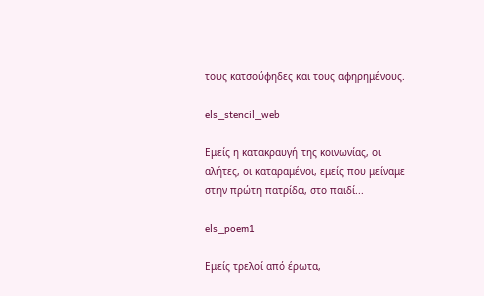τους κατσούφηδες και τους αφηρημένους.

els_stencil_web

Εμείς η κατακραυγή της κοινωνίας, οι αλήτες, οι καταραμένοι, εμείς που μείναμε στην πρώτη πατρίδα, στο παιδί...

els_poem1

Εμείς τρελοί από έρωτα,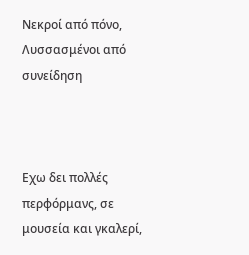Νεκροί από πόνο, Λυσσασμένοι από συνείδηση



Εχω δει πολλές περφόρμανς, σε μουσεία και γκαλερί,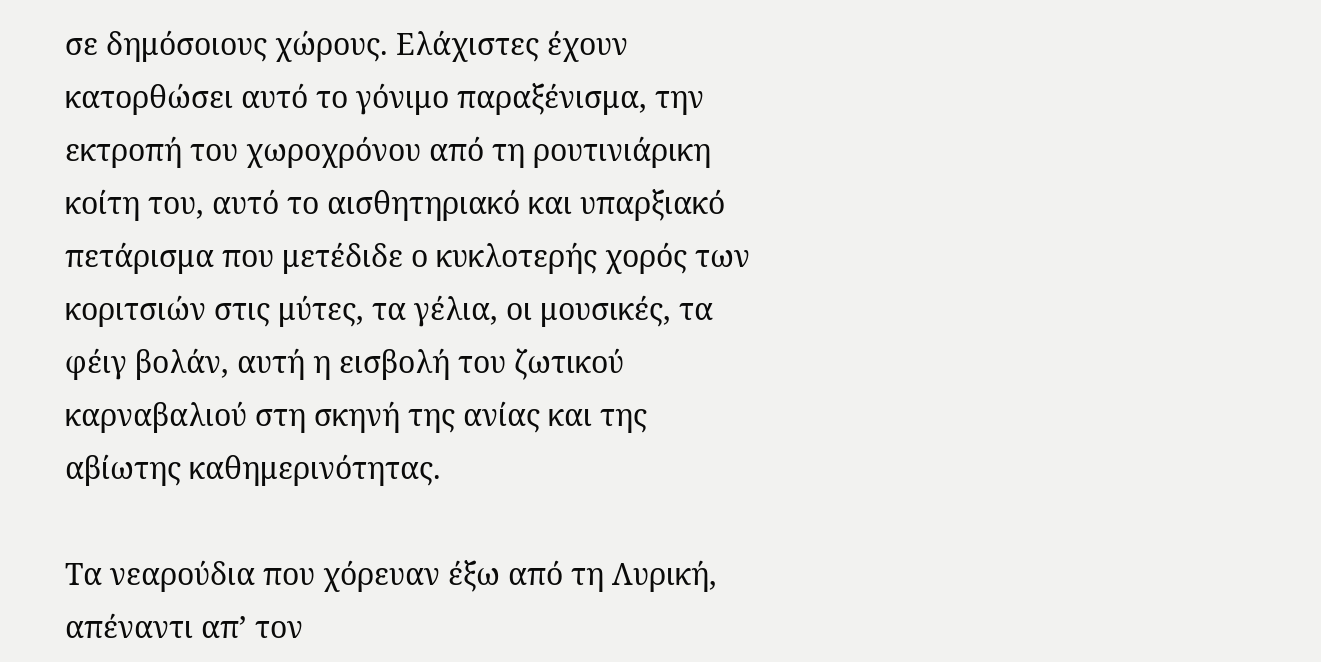σε δημόσοιους χώρους. Ελάχιστες έχουν κατορθώσει αυτό το γόνιμο παραξένισμα, την εκτροπή του χωροχρόνου από τη ρουτινιάρικη κοίτη του, αυτό το αισθητηριακό και υπαρξιακό πετάρισμα που μετέδιδε ο κυκλοτερής χορός των κοριτσιών στις μύτες, τα γέλια, οι μουσικές, τα φέιγ βολάν, αυτή η εισβολή του ζωτικού καρναβαλιού στη σκηνή της ανίας και της αβίωτης καθημερινότητας.

Τα νεαρούδια που χόρευαν έξω από τη Λυρική, απέναντι απ’ τον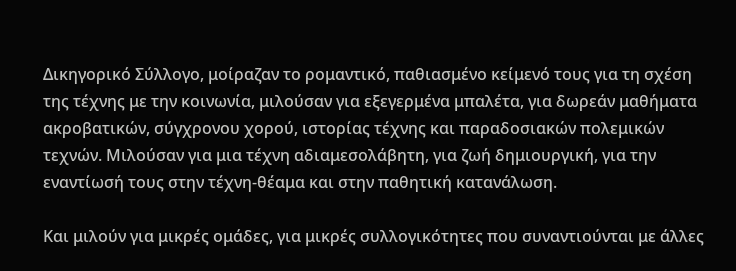Δικηγορικό Σύλλογο, μοίραζαν το ρομαντικό, παθιασμένο κείμενό τους για τη σχέση της τέχνης με την κοινωνία, μιλούσαν για εξεγερμένα μπαλέτα, για δωρεάν μαθήματα ακροβατικών, σύγχρονου χορού, ιστορίας τέχνης και παραδοσιακών πολεμικών τεχνών. Μιλούσαν για μια τέχνη αδιαμεσολάβητη, για ζωή δημιουργική, για την εναντίωσή τους στην τέχνη-θέαμα και στην παθητική κατανάλωση.

Και μιλούν για μικρές ομάδες, για μικρές συλλογικότητες που συναντιούνται με άλλες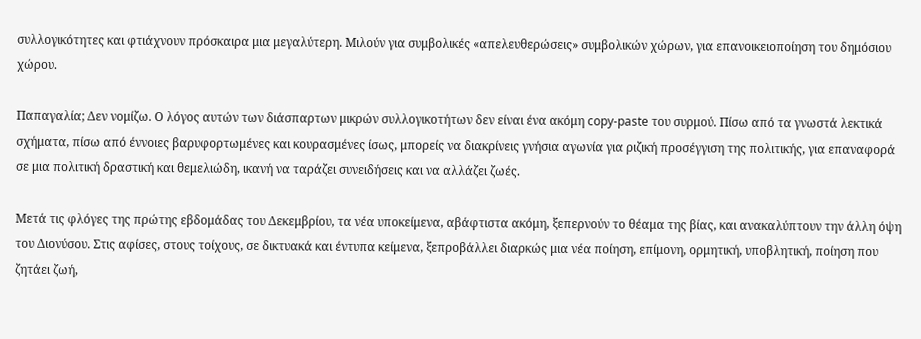συλλογικότητες και φτιάχνουν πρόσκαιρα μια μεγαλύτερη. Μιλούν για συμβολικές «απελευθερώσεις» συμβολικών χώρων, για επανοικειοποίηση του δημόσιου χώρου.

Παπαγαλία; Δεν νομίζω. Ο λόγος αυτών των διάσπαρτων μικρών συλλογικοτήτων δεν είναι ένα ακόμη copy-paste του συρμού. Πίσω από τα γνωστά λεκτικά σχήματα, πίσω από έννοιες βαρυφορτωμένες και κουρασμένες ίσως, μπορείς να διακρίνεις γνήσια αγωνία για ριζική προσέγγιση της πολιτικής, για επαναφορά σε μια πολιτική δραστική και θεμελιώδη, ικανή να ταράζει συνειδήσεις και να αλλάζει ζωές.

Μετά τις φλόγες της πρώτης εβδομάδας του Δεκεμβρίου, τα νέα υποκείμενα, αβάφτιστα ακόμη, ξεπερνούν το θέαμα της βίας, και ανακαλύπτουν την άλλη όψη του Διονύσου. Στις αφίσες, στους τοίχους, σε δικτυακά και έντυπα κείμενα, ξεπροβάλλει διαρκώς μια νέα ποίηση, επίμονη, ορμητική, υποβλητική, ποίηση που ζητάει ζωή,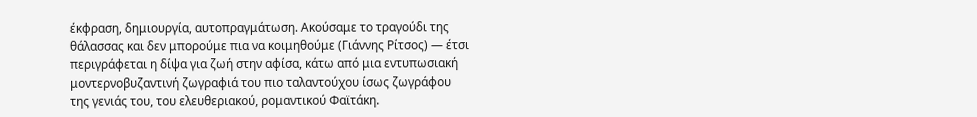έκφραση, δημιουργία, αυτοπραγμάτωση. Ακούσαμε το τραγούδι της θάλασσας και δεν μπορούμε πια να κοιμηθούμε (Γιάννης Ρίτσος) ― έτσι περιγράφεται η δίψα για ζωή στην αφίσα, κάτω από μια εντυπωσιακή μοντερνοβυζαντινή ζωγραφιά του πιο ταλαντούχου ίσως ζωγράφου της γενιάς του, του ελευθεριακού, ρομαντικού Φαϊτάκη.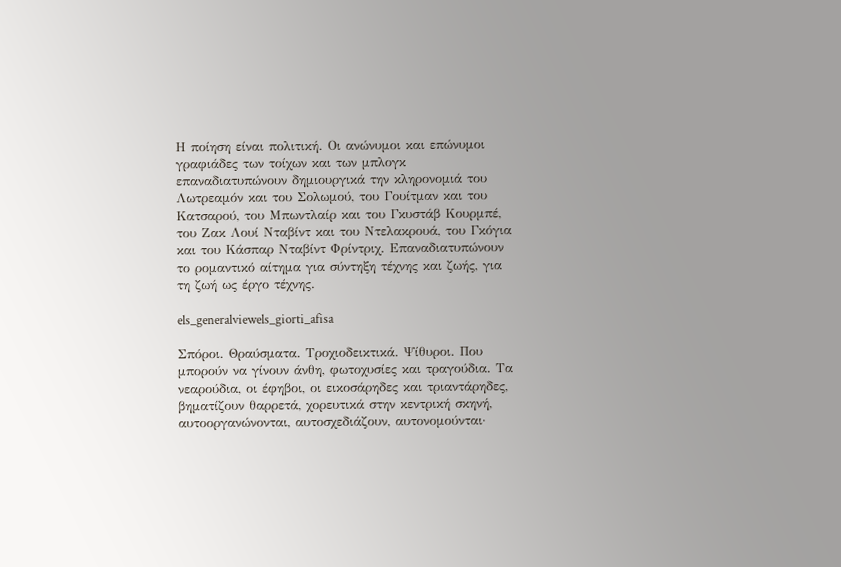Η ποίηση είναι πολιτική. Οι ανώνυμοι και επώνυμοι γραφιάδες των τοίχων και των μπλογκ επαναδιατυπώνουν δημιουργικά την κληρονομιά του Λωτρεαμόν και του Σολωμού, του Γουίτμαν και του Κατσαρού, του Μπωντλαίρ και του Γκυστάβ Κουρμπέ, του Ζακ Λουί Νταβίντ και του Ντελακρουά, του Γκόγια και του Κάσπαρ Νταβίντ Φρίντριχ. Επαναδιατυπώνουν το ρομαντικό αίτημα για σύντηξη τέχνης και ζωής, για τη ζωή ως έργο τέχνης.

els_generalviewels_giorti_afisa

Σπόροι. Θραύσματα. Τροχιοδεικτικά. Ψίθυροι. Που μπορούν να γίνουν άνθη, φωτοχυσίες και τραγούδια. Τα νεαρούδια, οι έφηβοι, οι εικοσάρηδες και τριαντάρηδες, βηματίζουν θαρρετά, χορευτικά στην κεντρική σκηνή, αυτοοργανώνονται, αυτοσχεδιάζουν, αυτονομούνται·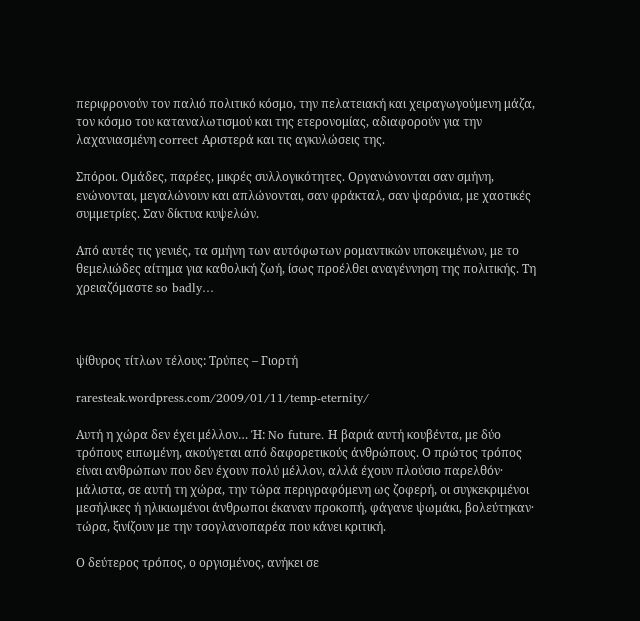περιφρονούν τον παλιό πολιτικό κόσμο, την πελατειακή και χειραγωγούμενη μάζα, τον κόσμο του καταναλωτισμού και της ετερονομίας, αδιαφορούν για την λαχανιασμένη correct Αριστερά και τις αγκυλώσεις της.

Σπόροι. Ομάδες, παρέες, μικρές συλλογικότητες. Οργανώνονται σαν σμήνη, ενώνονται, μεγαλώνουν και απλώνονται, σαν φράκταλ, σαν ψαρόνια, με χαοτικές συμμετρίες. Σαν δίκτυα κυψελών.

Από αυτές τις γενιές, τα σμήνη των αυτόφωτων ρομαντικών υποκειμένων, με το θεμελιώδες αίτημα για καθολική ζωή, ίσως προέλθει αναγέννηση της πολιτικής. Τη χρειαζόμαστε so badly…



ψίθυρος τίτλων τέλους: Τρύπες – Γιορτή

raresteak.wordpress.com/2009/01/11/temp-eternity/

Αυτή η χώρα δεν έχει μέλλον… Ή: No future. Η βαριά αυτή κουβέντα, με δύο τρόπους ειπωμένη, ακούγεται από δαφορετικούς άνθρώπους. Ο πρώτος τρόπος είναι ανθρώπων που δεν έχουν πολύ μέλλον, αλλά έχουν πλούσιο παρελθόν· μάλιστα, σε αυτή τη χώρα, την τώρα περιγραφόμενη ως ζοφερή, οι συγκεκριμένοι μεσήλικες ή ηλικιωμένοι άνθρωποι έκαναν προκοπή, φάγανε ψωμάκι, βολεύτηκαν· τώρα, ξινίζουν με την τσογλανοπαρέα που κάνει κριτική.

Ο δεύτερος τρόπος, ο οργισμένος, ανήκει σε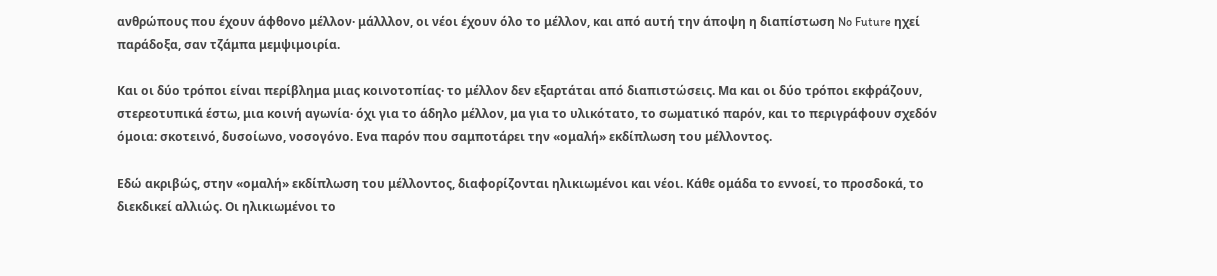ανθρώπους που έχουν άφθονο μέλλον· μάλλλον, οι νέοι έχουν όλο το μέλλον, και από αυτή την άποψη η διαπίστωση No Future ηχεί παράδοξα, σαν τζάμπα μεμψιμοιρία.

Και οι δύο τρόποι είναι περίβλημα μιας κοινοτοπίας· το μέλλον δεν εξαρτάται από διαπιστώσεις. Μα και οι δύο τρόποι εκφράζουν, στερεοτυπικά έστω, μια κοινή αγωνία· όχι για το άδηλο μέλλον, μα για το υλικότατο, το σωματικό παρόν, και το περιγράφουν σχεδόν όμοια: σκοτεινό, δυσοίωνο, νοσογόνο. Ενα παρόν που σαμποτάρει την «ομαλή» εκδίπλωση του μέλλοντος.

Εδώ ακριβώς, στην «ομαλή» εκδίπλωση του μέλλοντος, διαφορίζονται ηλικιωμένοι και νέοι. Κάθε ομάδα το εννοεί, το προσδοκά, το διεκδικεί αλλιώς. Οι ηλικιωμένοι το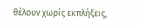θέλουν χωρίς εκπλήξεις,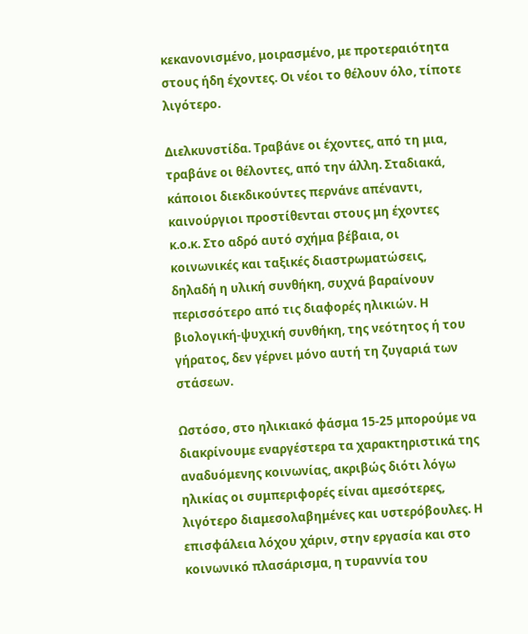κεκανονισμένο, μοιρασμένο, με προτεραιότητα στους ήδη έχοντες. Οι νέοι το θέλουν όλο, τίποτε λιγότερο.

Διελκυνστίδα. Τραβάνε οι έχοντες, από τη μια, τραβάνε οι θέλοντες, από την άλλη. Σταδιακά, κάποιοι διεκδικούντες περνάνε απέναντι, καινούργιοι προστίθενται στους μη έχοντες κ.ο.κ. Στο αδρό αυτό σχήμα βέβαια, οι κοινωνικές και ταξικές διαστρωματώσεις, δηλαδή η υλική συνθήκη, συχνά βαραίνουν περισσότερο από τις διαφορές ηλικιών. Η βιολογική-ψυχική συνθήκη, της νεότητος ή του γήρατος, δεν γέρνει μόνο αυτή τη ζυγαριά των στάσεων.

Ωστόσο, στο ηλικιακό φάσμα 15-25 μπορούμε να διακρίνουμε εναργέστερα τα χαρακτηριστικά της αναδυόμενης κοινωνίας, ακριβώς διότι λόγω ηλικίας οι συμπεριφορές είναι αμεσότερες, λιγότερο διαμεσολαβημένες και υστερόβουλες. Η επισφάλεια λόχου χάριν, στην εργασία και στο κοινωνικό πλασάρισμα, η τυραννία του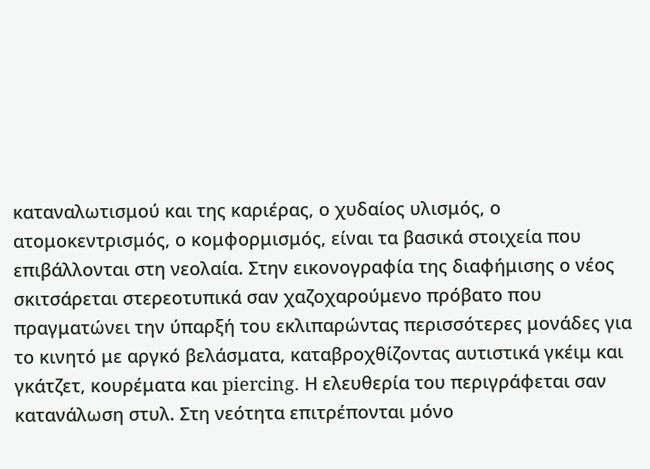καταναλωτισμού και της καριέρας, ο χυδαίος υλισμός, ο ατομοκεντρισμός, ο κομφορμισμός, είναι τα βασικά στοιχεία που επιβάλλονται στη νεολαία. Στην εικονογραφία της διαφήμισης ο νέος σκιτσάρεται στερεοτυπικά σαν χαζοχαρούμενο πρόβατο που πραγματώνει την ύπαρξή του εκλιπαρώντας περισσότερες μονάδες για το κινητό με αργκό βελάσματα, καταβροχθίζοντας αυτιστικά γκέιμ και γκάτζετ, κουρέματα και piercing. Η ελευθερία του περιγράφεται σαν κατανάλωση στυλ. Στη νεότητα επιτρέπονται μόνο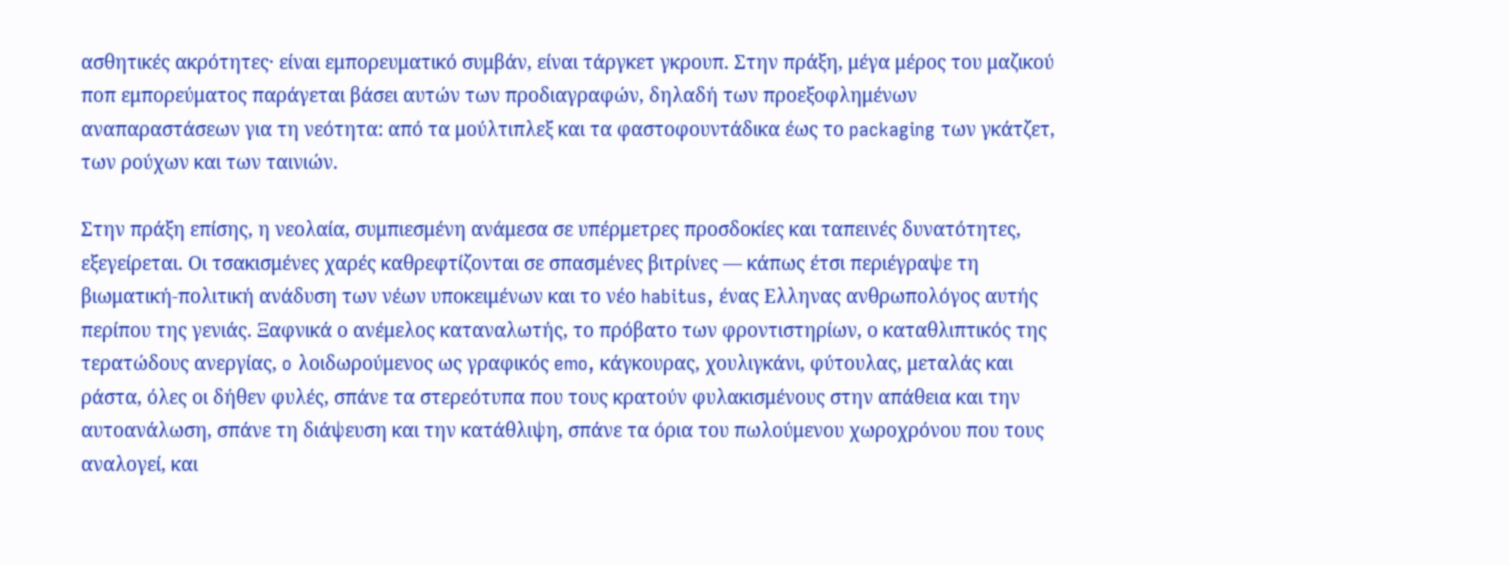ασθητικές ακρότητες· είναι εμπορευματικό συμβάν, είναι τάργκετ γκρουπ. Στην πράξη, μέγα μέρος του μαζικού ποπ εμπορεύματος παράγεται βάσει αυτών των προδιαγραφών, δηλαδή των προεξοφλημένων αναπαραστάσεων για τη νεότητα: από τα μούλτιπλεξ και τα φαστοφουντάδικα έως το packaging των γκάτζετ, των ρούχων και των ταινιών.

Στην πράξη επίσης, η νεολαία, συμπιεσμένη ανάμεσα σε υπέρμετρες προσδοκίες και ταπεινές δυνατότητες, εξεγείρεται. Οι τσακισμένες χαρές καθρεφτίζονται σε σπασμένες βιτρίνες ― κάπως έτσι περιέγραψε τη βιωματική-πολιτική ανάδυση των νέων υποκειμένων και το νέο habitus, ένας Ελληνας ανθρωπολόγος αυτής περίπου της γενιάς. Ξαφνικά ο ανέμελος καταναλωτής, το πρόβατο των φροντιστηρίων, ο καταθλιπτικός της τερατώδους ανεργίας, o λοιδωρούμενος ως γραφικός emo, κάγκουρας, χουλιγκάνι, φύτουλας, μεταλάς και ράστα, όλες οι δήθεν φυλές, σπάνε τα στερεότυπα που τους κρατούν φυλακισμένους στην απάθεια και την αυτοανάλωση, σπάνε τη διάψευση και την κατάθλιψη, σπάνε τα όρια του πωλούμενου χωροχρόνου που τους αναλογεί, και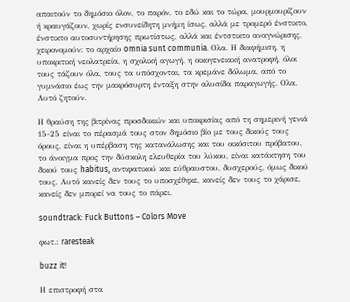απαιτούν το δημόσιο όλον, το παρόν, το εδώ και το τώρα, μουρμουρίζουν ή κραυγάζουν, χωρίς ενσυνείδητη μνήμη ίσως, αλλά με τρομερό ένστικτο, ένστικτο αυτοσυντήρησης πρωτίστως, αλλά και έντστικτο αναγνώρισης, χειρονομούν: το αρχαίο omnia sunt communia. Ολα. Η διαφήμιση, η υποκριτική νεολατρεία, η σχολική αγωγή, η οικογενειακή ανατροφή, όλοι τους τάζουν όλα, τους τα υπόσχονται, τα κρεμάνε δόλωμα, από το γυμνάσιο έως την μακρόσυρτη ένταξη στην αλυσίδα παραγωγής. Ολα. Αυτό ζητούν.

Η θραύση της βιτρίνας προσδοκιών και υποκρισίας από τη σημερινή γενιά 15-25 είναι το πέρασμά τους στον δημόσιο βίο με τους δικούς τους όρους, είναι η υπέρβαση της κατανάλωσης και του οικόσιτου πρόβατου, το άνοιγμα προς την δύσκολη ελευθερία του λύκου, είναι κατάκτηση του δικού τους habitus, αντιφατικού και εύθραυστου, δυσχερούς, όμως δικού τους. Αυτό κανείς δεν τους το υποσχέθηκε, κανείς δεν τους το χάρισε, κανείς δεν μπορεί να τους το πάρει.

soundtrack: Fuck Buttons – Colors Move

φωτ.: raresteak

buzz it!

Η επιστροφή στα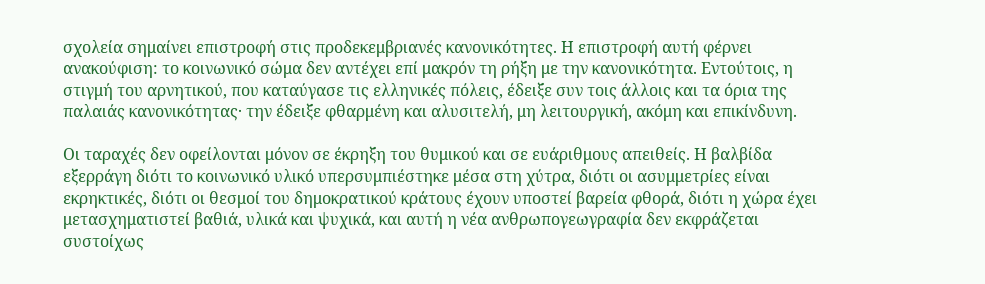σχολεία σημαίνει επιστροφή στις προδεκεμβριανές κανονικότητες. Η επιστροφή αυτή φέρνει ανακούφιση: το κοινωνικό σώμα δεν αντέχει επί μακρόν τη ρήξη με την κανονικότητα. Εντούτοις, η στιγμή του αρνητικού, που καταύγασε τις ελληνικές πόλεις, έδειξε συν τοις άλλοις και τα όρια της παλαιάς κανονικότητας· την έδειξε φθαρμένη και αλυσιτελή, μη λειτουργική, ακόμη και επικίνδυνη.

Οι ταραχές δεν οφείλονται μόνον σε έκρηξη του θυμικού και σε ευάριθμους απειθείς. Η βαλβίδα εξερράγη διότι το κοινωνικό υλικό υπερσυμπιέστηκε μέσα στη χύτρα, διότι οι ασυμμετρίες είναι εκρηκτικές, διότι οι θεσμοί του δημοκρατικού κράτους έχουν υποστεί βαρεία φθορά, διότι η χώρα έχει μετασχηματιστεί βαθιά, υλικά και ψυχικά, και αυτή η νέα ανθρωπογεωγραφία δεν εκφράζεται συστοίχως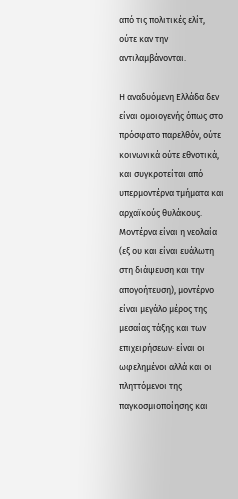από τις πολιτικές ελίτ, ούτε καν την αντιλαμβάνονται.

Η αναδυόμενη Ελλάδα δεν είναι ομοιογενής όπως στο πρόσφατο παρελθόν, ούτε κοινωνικά ούτε εθνοτικά, και συγκροτείται από υπερμοντέρνα τμήματα και αρχαϊκούς θυλάκους. Μοντέρνα είναι η νεολαία (εξ ου και είναι ευάλωτη στη διάψευση και την απογοήτευση), μοντέρνο είναι μεγάλο μέρος της μεσαίας τάξης και των επιχειρήσεων· είναι οι ωφελημένοι αλλά και οι πληττόμενοι της παγκοσμιοποίησης και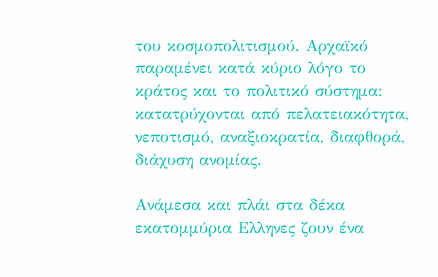του κοσμοπολιτισμού. Αρχαϊκό παραμένει κατά κύριο λόγο το κράτος και το πολιτικό σύστημα: κατατρύχονται από πελατειακότητα, νεποτισμό, αναξιοκρατία, διαφθορά, διάχυση ανομίας.

Ανάμεσα και πλάι στα δέκα εκατομμύρια Ελληνες ζουν ένα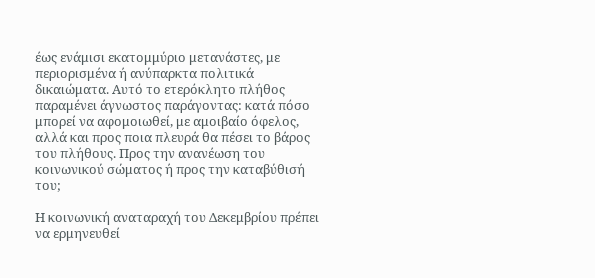έως ενάμισι εκατομμύριο μετανάστες, με περιορισμένα ή ανύπαρκτα πολιτικά δικαιώματα. Αυτό το ετερόκλητο πλήθος παραμένει άγνωστος παράγοντας: κατά πόσο μπορεί να αφομοιωθεί, με αμοιβαίο όφελος, αλλά και προς ποια πλευρά θα πέσει το βάρος του πλήθους. Προς την ανανέωση του κοινωνικού σώματος ή προς την καταβύθισή του;

Η κοινωνική αναταραχή του Δεκεμβρίου πρέπει να ερμηνευθεί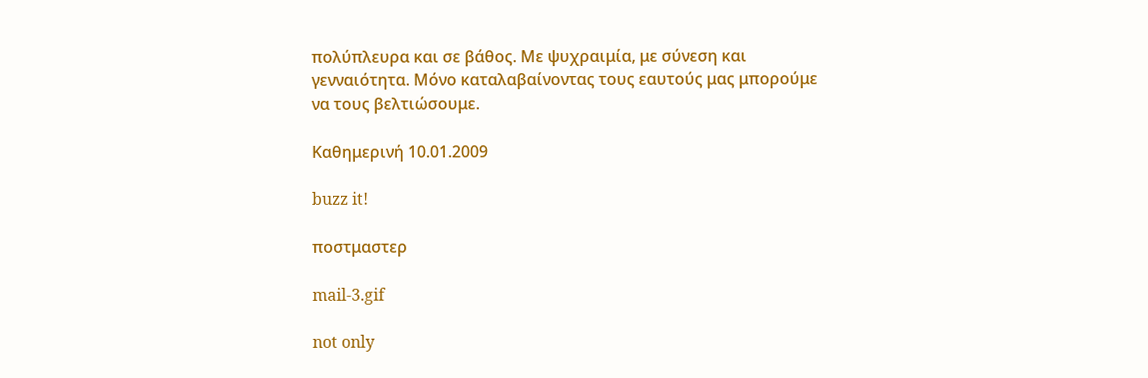πολύπλευρα και σε βάθος. Με ψυχραιμία, με σύνεση και γενναιότητα. Μόνο καταλαβαίνοντας τους εαυτούς μας μπορούμε να τους βελτιώσουμε.

Καθημερινή 10.01.2009

buzz it!

ποστμαστερ

mail-3.gif

not only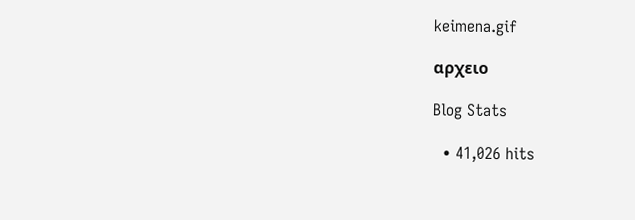keimena.gif

αρχειο

Blog Stats

  • 41,026 hits